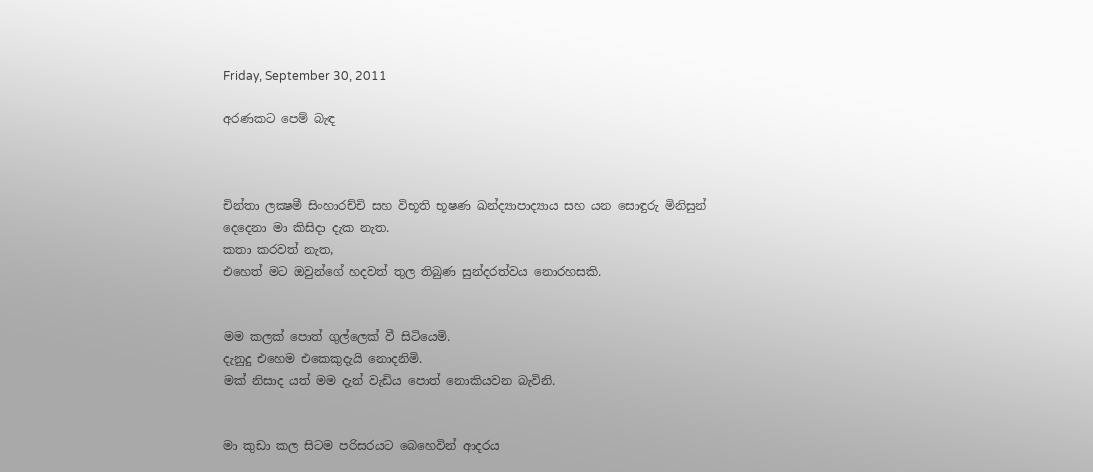Friday, September 30, 2011

අරණකට පෙම් බැඳ



චින්තා ලක්‍ෂමී සිංහාරච්චි සහ විභූති භූෂණ ඛන්ද්‍යාපාද්‍යාය සහ යන සොඳුරු මිනිසුන් දෙදෙනා මා කිසිදා දැක නැත.
කතා කරවත් නැත,
එහෙත් මට ඔවුන්ගේ හදවත් තුල තිබුණ සුන්දරත්වය නොරහසකි.


මම කලක් පොත් ගුල්ලෙක් වී සිටියෙමි.
දැනුදු එහෙම එකෙකුදැයි නොදනිමි.
මක් නිසාද යත් මම දැන් වැඩිය පොත් නොකියවන බැවිනි.


මා කුඩා කල සිටම පරිසරයට බෙහෙවින් ආදරය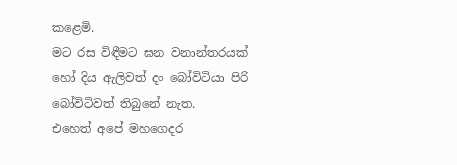කළෙමි.
මට රස විඳීමට ඝන වනාන්තරයක් හෝ දිය ඇලිවත් දං බෝවිටියා පිරි බෝවිටිවත් තිබුනේ නැත.
එහෙත් අපේ මහගෙදර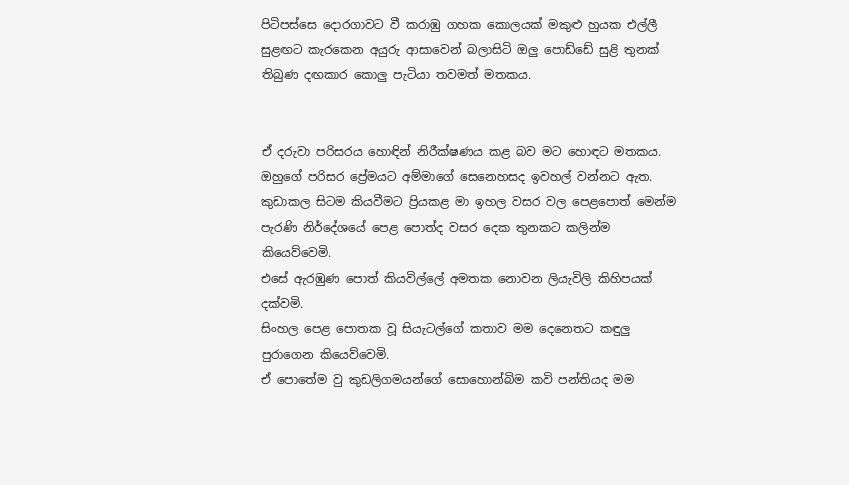පිටිපස්සෙ දොරගාවට වී කරාඹු ගහක කොලයක් මකුළු හුයක එල්ලී සුළඟට කැරකෙන අයුරු ආසාවෙන් බලාසිටි ඔලු පොඩ්ඩේ සුළි තුනක් තිබුණ දඟකාර කොලු පැටියා තවමත් මතකය.


ඒ දරුවා පරිසරය හොඳින් නිරීක්ෂණය කළ බව මට හොඳට මතකය.
ඔහුගේ පරිසර ප්‍රේමයට අම්මාගේ සෙනෙහසද ඉවහල් වන්නට ඇත.
කුඩාකල සිටම කියවීමට ප්‍රියකළ මා ඉහල වසර වල පෙළපොත් මෙන්ම පැරණි නිර්දේශයේ පෙළ පොත්ද වසර දෙක තුනකට කලින්ම කියෙව්වෙමි.
එසේ ඇරඹුණ පොත් කියවිල්ලේ අමතක නොවන ලියැවිලි කිහිපයක් දක්වමි.
සිංහල පෙළ පොතක වූ සියැටල්ගේ කතාව මම දෙනෙතට කඳුලු පුරාගෙන කියෙව්වෙමි.
ඒ පොතේම වු කුඩලිගමයන්ගේ සොහොන්බිම කවි පන්තියද මම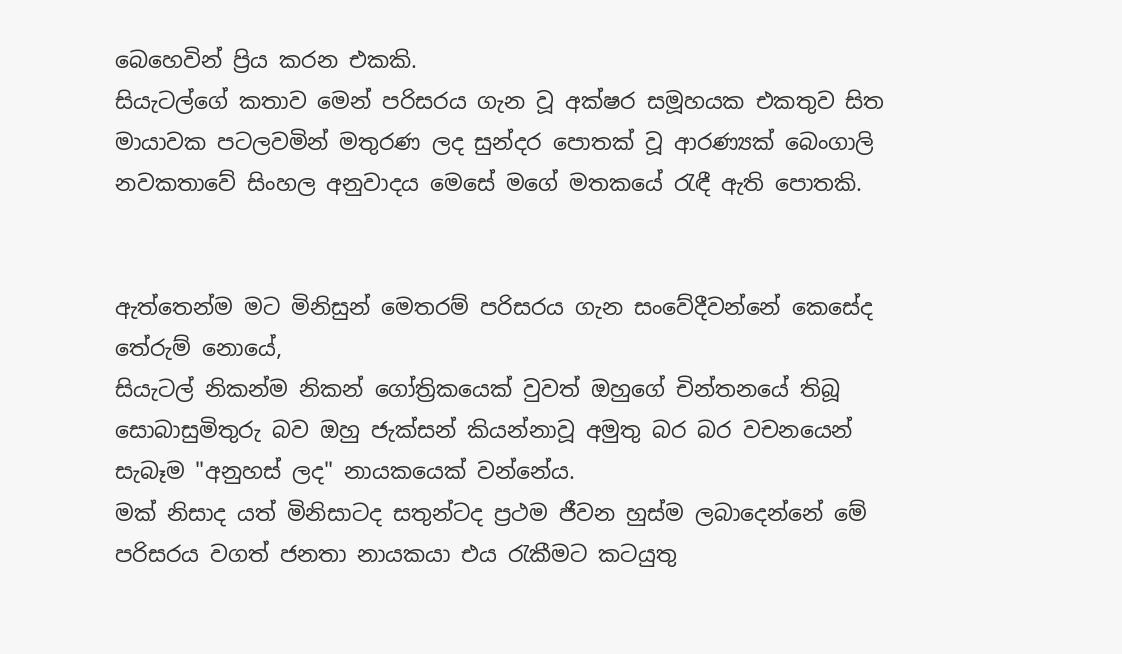බෙහෙවින් ප්‍රිය කරන එකකි.
සියැටල්ගේ කතාව මෙන් පරිසරය ගැන වූ අක්ෂර සමූහයක එකතුව සිත මායාවක පටලවමින් මතුරණ ලද සුන්දර පොතක් වූ ආරණ්‍යක් බෙංගාලි නවකතාවේ සිංහල අනුවාදය මෙසේ මගේ මතකයේ රැඳී ඇති පොතකි.


ඇත්තෙන්ම මට මිනිසුන් මෙතරම් පරිසරය ගැන සංවේදීවන්නේ කෙසේද තේරුම් නොයේ,
සියැටල් නිකන්ම නිකන් ගෝත්‍රිකයෙක් වුවත් ඔහුගේ චින්තනයේ තිබූ සොබාසුමිතුරු බව ඔහු ජැක්සන් කියන්නාවූ අමුතු බර බර වචනයෙන් සැබෑම "අනුහස් ලද" නායකයෙක් වන්නේය.
මක් නිසාද යත් මිනිසාටද සතුන්ටද ප්‍රථම ජීවන හුස්ම ලබාදෙන්නේ මේ පරිසරය වගත් ජනතා නායකයා එය රැකීමට කටයුතු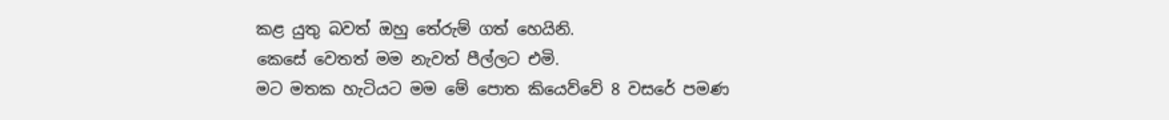කළ යුතු බවත් ඔහු තේරුම් ගත් හෙයිනි.
කෙසේ වෙතත් මම නැවත් පීල්ලට එමි.
මට මතක හැටියට මම මේ පොත කියෙව්වේ 8 වසරේ පමණ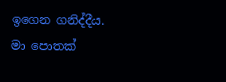ඉගෙන ගනිද්දීය.
මා පොතක්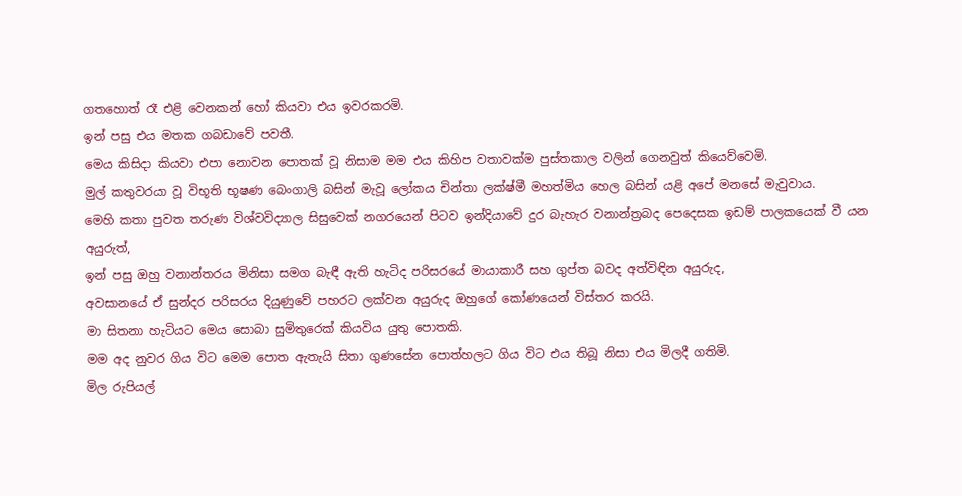ගතහොත් රෑ එළි වෙනකන් හෝ කියවා එය ඉවරකරමි.
ඉන් පසු එය මතක ගබඩාවේ පවතී.
මෙය කිසිදා කියවා එපා නොවන පොතක් වූ නිසාම මම එය කිහිප වතාවක්ම පුස්තකාල වලින් ගෙනවුත් කියෙව්වෙමි.
මුල් කතුවරයා වූ විභූති භූෂණ බෙංගාලි බසින් මැවූ ලෝකය චින්තා ලක්ෂ්මී මහත්මිය හෙල බසින් යළි අපේ මනසේ මැවුවාය.
මෙහි කතා පුවත තරුණ විශ්වවිද්‍යාල සිසුවෙක් නගරයෙන් පිටව ඉන්දියාවේ දුර බැහැර වනාන්ත්‍රබද පෙදෙසක ඉඩම් පාලකයෙක් වී යන අයුරුත්,
ඉන් පසු ඔහු වනාන්තරය මිනිසා සමග බැඳී ඇති හැටිද පරිසරයේ මායාකාරී සහ ගුප්ත බවද අත්විඳින අයුරුද,
අවසානයේ ඒ සුන්දර පරිසරය දියුණුවේ පහරට ලක්වන අයුරුද ඔහුගේ කෝණයෙන් විස්තර කරයි.
මා සිතනා හැටියට මෙය සොබා සුමිතුරෙක් කියවිය යුතු පොතකි.
මම අද නුවර ගිය විට මෙම පොත ඇතැයි සිතා ගුණසේන පොත්හලට ගිය විට එය තිබූ නිසා එය මිලදී ගතිමි.
මිල රුපියල්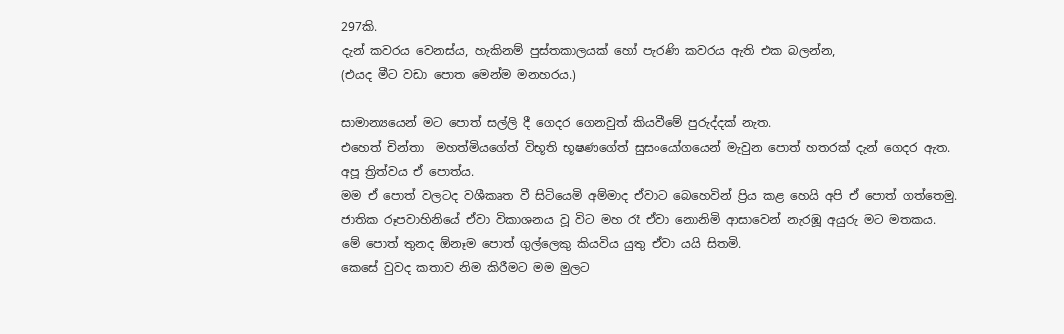297කි.
දැන් කවරය වෙනස්ය, හැකිනම් පුස්තකාලයක් හෝ පැරණි කවරය ඇති එක බලන්න,
(එයද මීට වඩා පොත මෙන්ම මනහරය.)

සාමාන්‍යයෙන් මට පොත් සල්ලි දී ගෙදර ගෙනවුත් කියවීමේ පුරුද්දක් නැත.
එහෙත් චින්තා  මහත්මියගේත් විභූති භූෂණගේත් සුසංයෝගයෙන් මැවුන පොත් හතරක් දැන් ගෙදර ඇත.
අපූ ත්‍රිත්වය ඒ පොත්ය.
මම ඒ පොත් වලටද වශීකෘත වී සිටියෙමි අම්මාද ඒවාට බෙහෙවින් ප්‍රිය කළ හෙයි අපි ඒ පොත් ගත්තෙමු.
ජාතික රූපවාහිනියේ ඒවා විකාශනය වූ විට මහ රෑ ඒවා නොනිමි ආසාවෙන් නැරඹූ අයුරු මට මතකය.
මේ පොත් තුනද ඕනෑම පොත් ගුල්ලෙකු කියවිය යුතු ඒවා යයි සිතමි.
කෙසේ වුවද කතාව නිම කිරීමට මම මුලට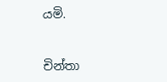යමි.


චින්තා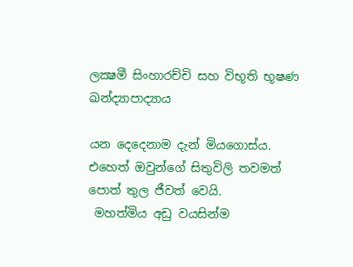ලක්‍ෂමී සිංහාරච්චි සහ විභූති භූෂණ ඛන්ද්‍යාපාද්‍යාය

යන දෙදෙනාම දැන් මියගොස්ය.
එහෙත් ඔවුන්ගේ සිතුවිලි තවමත් පොත් තුල ජීවත් වෙයි.
 මහත්මිය අඩු වයසින්ම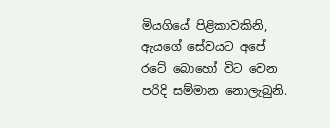මියගියේ පිළිකාවකිනි, ඇයගේ සේවයට අපේ රටේ බොහෝ විට වෙන පරිදි සම්මාන නොලැබුනි.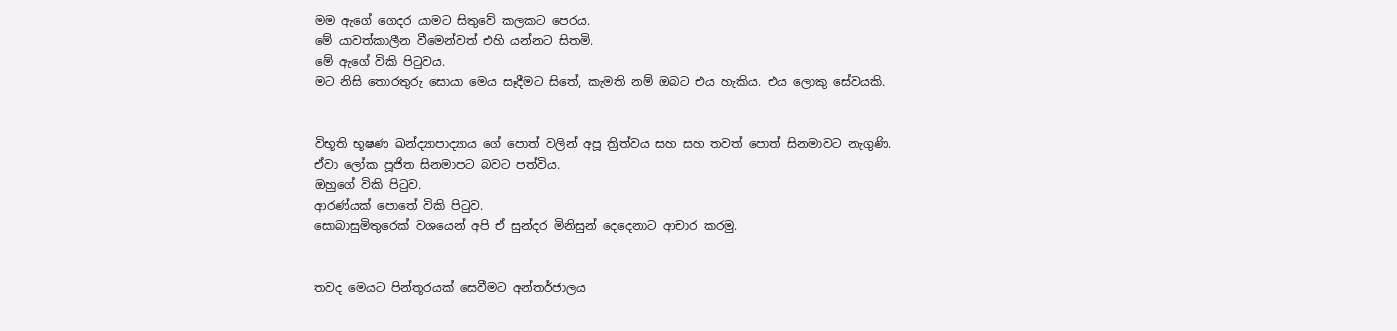මම ඇගේ ගෙදර යාමට සිතුවේ කලකට පෙරය.
මේ යාවත්කාලීන වීමෙන්වත් එහි යන්නට සිතමි.
මේ ඇගේ විකි පිටුවය.
මට නිසි තොරතුරු සොයා මෙය සෑදීමට සිතේ, කැමති නම් ඔබට එය හැකිය. එය ලොකු සේවයකි.


විභූති භූෂණ ඛන්ද්‍යාපාද්‍යාය ගේ පොත් වලින් අපූ ත්‍රිත්වය සහ සහ තවත් පොත් සිනමාවට නැගුණි.
ඒවා ලෝක පූජිත සිනමාපට බවට පත්විය.
ඔහුගේ විකි පිටුව.
ආරණ්යක් පොතේ විකි පිටුව.
සොබාසුමිතුරෙක් වශයෙන් අපි ඒ සුන්දර මිනිසුන් දෙදෙනාට ආචාර කරමු.


තවද මෙයට පින්තූරයක් සෙවීමට අන්තර්ජාලය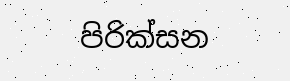පිරික්සන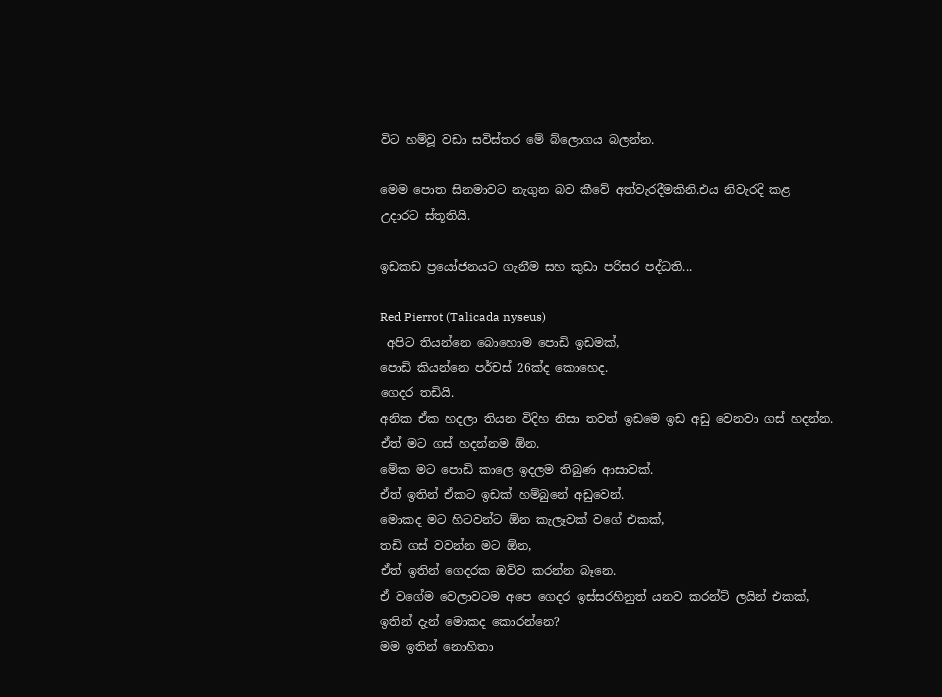විට හම්වූ වඩා සවිස්තර මේ බ්ලොගය බලන්න.

මෙම පොත සිනමාවට නැගුන බව කීවේ අත්වැරදීමකිනි.එය නිවැරදි කළ
උදාරට ස්තූතියි.

ඉඩකඩ ප්‍රයෝජනයට ගැනීම සහ කුඩා පරිසර පද්ධති...

Red Pierrot (Talicada nyseus)
 අපිට තියන්නෙ බොහොම පොඩි ඉඩමක්,
පොඩි කියන්නෙ පර්චස් 26ක්ද කොහෙද.
ගෙදර තඩියි.
අනික ඒක හදලා තියන විදිහ නිසා තවත් ඉඩමෙ ඉඩ අඩු වෙනවා ගස් හදන්න.
ඒත් මට ගස් හදන්නම ඕන.
මේක මට පොඩි කාලෙ ඉදලම තිබුණ ආසාවක්.
ඒත් ඉතින් ඒකට ඉඩක් හම්බුනේ අඩුවෙන්.
මොකද මට හිටවන්ට ඕන කැලෑවක් වගේ එකක්,
තඩි ගස් වවන්න මට ඕන,
ඒත් ඉතින් ගෙදරක ඔව්ව කරන්න බෑනෙ.
ඒ වගේම වෙලාවටම අපෙ ගෙදර ඉස්සරහිනුත් යනව කරන්ට් ලයින් එකක්,
ඉතින් දැන් මොකද කොරන්නෙ?
මම ඉතින් නොහිතා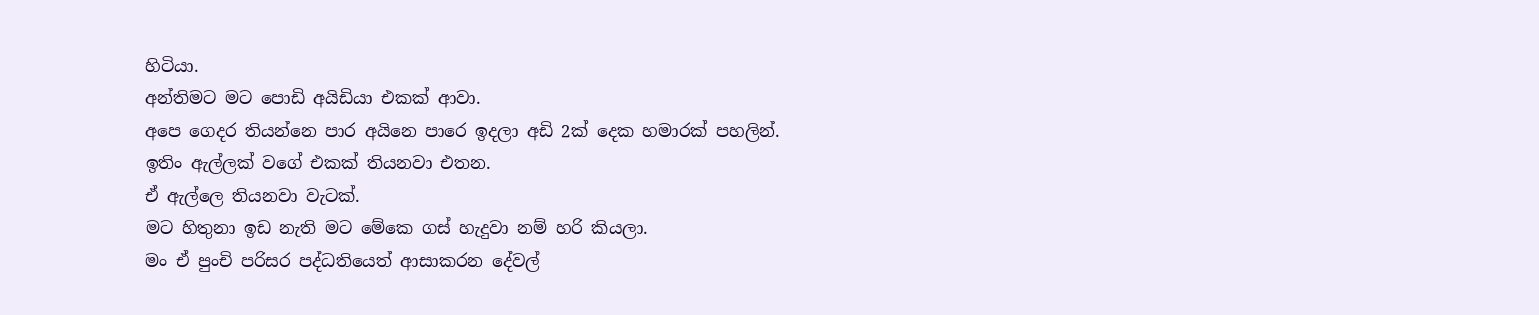හිටියා.
අන්තිමට මට පොඩි අයිඩියා එකක් ආවා.
අපෙ ගෙදර තියන්නෙ පාර අයිනෙ පාරෙ ඉදලා අඩි 2ක් දෙක හමාරක් පහලින්.
ඉතිං ඇල්ලක් වගේ එකක් තියනවා එතන.
ඒ ඇල්ලෙ තියනවා වැටක්.
මට හිතුනා ඉඩ නැති මට මේකෙ ගස් හැදුවා නම් හරි කියලා.
මං ඒ පුංචි පරිසර පද්ධතියෙත් ආසාකරන දේවල්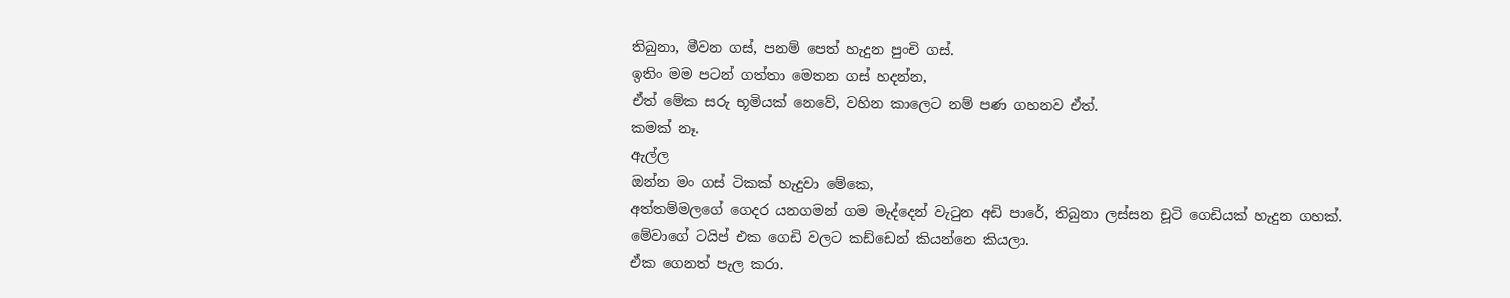තිබුනා, මීවන ගස්, පනම් පෙත් හැදුන පුංචි ගස්.
ඉතිං මම පටන් ගත්තා මෙතන ගස් හදන්න,
ඒත් මේක සරු භූමියක් නෙවේ, වහින කාලෙට නම් පණ ගහනව ඒත්.
කමක් නෑ.
ඇල්ල
ඔන්න මං ගස් ටිකක් හැදුවා මේකෙ,
අත්තම්මලගේ ගෙදර යනගමන් ගම මැද්දෙන් වැටුන අඩි පාරේ, තිබුනා ලස්සන චූටි ගෙඩියක් හැදුන ගහක්.
මේවාගේ ටයිප් එක ගෙඩි වලට කඩ්ඩෙන් කියන්නෙ කියලා.
ඒක ගෙනත් පැල කරා.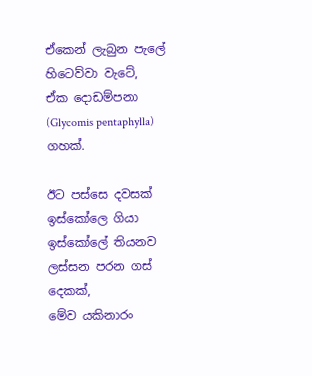ඒකෙන් ලැබුන පැලේ හිටෙව්වා වැටේ,
ඒක දොඩම්පනා (Glycomis pentaphylla) ගහක්.

ඊට පස්සෙ දවසක් ඉස්කෝලෙ ගියා ඉස්කෝලේ තියනව ලස්සන පරන ගස් දෙකක්,
මේව යකිනාරං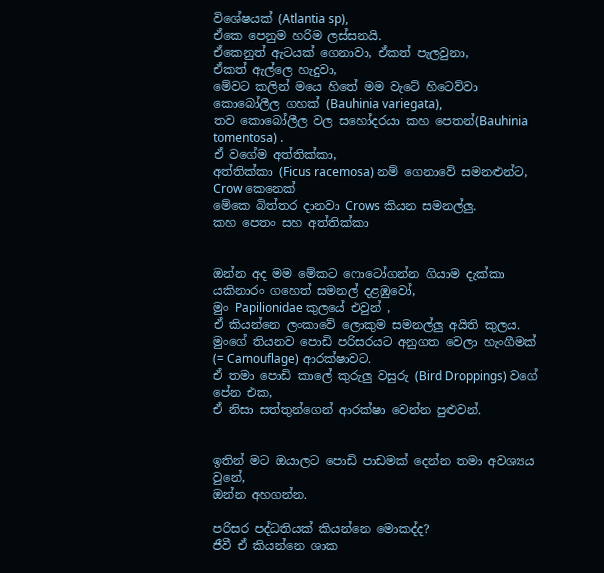විශේෂයක් (Atlantia sp),
ඒකෙ පෙනුම හරිම ලස්සනයි.
ඒකෙනුත් ඇටයක් ගෙනාවා, ඒකත් පැලවුනා,
ඒකත් ඇල්ලෙ හැදුවා,
මේවට කලින් මයෙ හිතේ මම වැටේ හිටෙව්වා කොබෝලීල ගහක් (Bauhinia variegata),
තව කොබෝලීල වල සහෝදරයා කහ පෙතන්(Bauhinia tomentosa) .
ඒ වගේම අත්තික්කා,
අත්තික්කා (Ficus racemosa) නම් ගෙනාවේ සමනළුන්ට,
Crow කෙනෙක්
මේකෙ බිත්තර දානවා Crows කියන සමනල්ලු.
කහ පෙතං සහ අත්තික්කා


ඔන්න අද මම මේකට ෆොටෝගන්න ගියාම දැක්කා යකිනාරං ගහෙත් සමනල් දළඹුවෝ,
මුං Papilionidae කුලයේ එවුන් ,
ඒ කියන්නෙ ලංකාවේ ලොකුම සමනල්ලු අයිති කුලය.
මුංගේ තියනව පොඩි පරිසරයට අනුගත වෙලා හැංගීමක් (= Camouflage) ආරක්ෂාවට.
ඒ තමා පොඩි කාලේ කුරුලු වසුරු (Bird Droppings) වගේ පේන එක,
ඒ නිසා සත්තුන්ගෙන් ආරක්ෂා වෙන්න පුළුවන්.


ඉතින් මට ඔයාලට පොඩි පාඩමක් දෙන්න තමා අවශ්‍යය වුනේ,
ඔන්න අහගන්න.

පරිසර පද්ධතියක් කියන්නෙ මොකද්ද?
ජීවී ඒ කියන්නෙ ශාක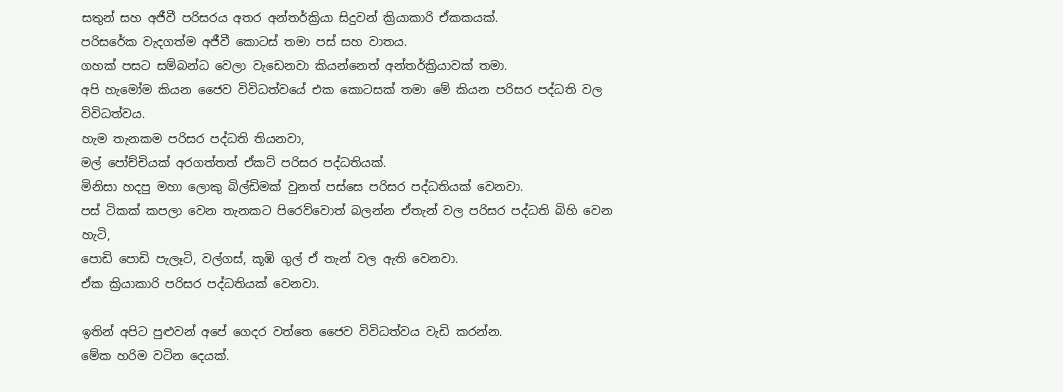සතුන් සහ අජීවී පරිසරය අතර අන්තර්ක්‍රියා සිදුවන් ක්‍රියාකාරි ඒකකයක්.
පරිසරේක වැදගත්ම අජීවී කොටස් තමා පස් සහ වාතය.
ගහක් පසට සම්බන්ධ වෙලා වැඩෙනවා කියන්නෙත් අන්තර්ක්‍රියාවක් තමා.
අපි හැමෝම කියන ජෛව විවිධත්වයේ එක කොටසක් තමා මේ කියන පරිසර පද්ධති වල විවිධත්වය.
හැම තැනකම පරිසර පද්ධති තියනවා,
මල් පෝච්චියක් අරගත්තත් ඒකට් පරිසර පද්ධතියක්.
මිනිසා හදපු මහා ලොකු බිල්ඩිමක් වුනත් පස්සෙ පරිසර පද්ධතියක් වෙනවා.
පස් ටිකක් කපලා වෙන තැනකට පිරෙව්වොත් බලන්න ඒතැන් වල පරිසර පද්ධති බිහි වෙන හැටි,
පොඩි පොඩි පැලෑටි, වල්ගස්, කූඹි ගුල් ඒ තැන් වල ඇති වෙනවා.
ඒක ක්‍රියාකාරි පරිසර පද්ධතියක් වෙනවා.

ඉතින් අපිට පුළුවන් අපේ ගෙදර වත්තෙ ජෛව විවිධත්වය වැඩි කරන්න.
මේක හරිම වටින දෙයක්.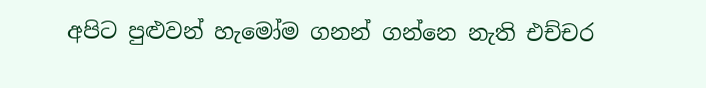අපිට පුළුවන් හැමෝම ගනන් ගන්නෙ නැති එච්චර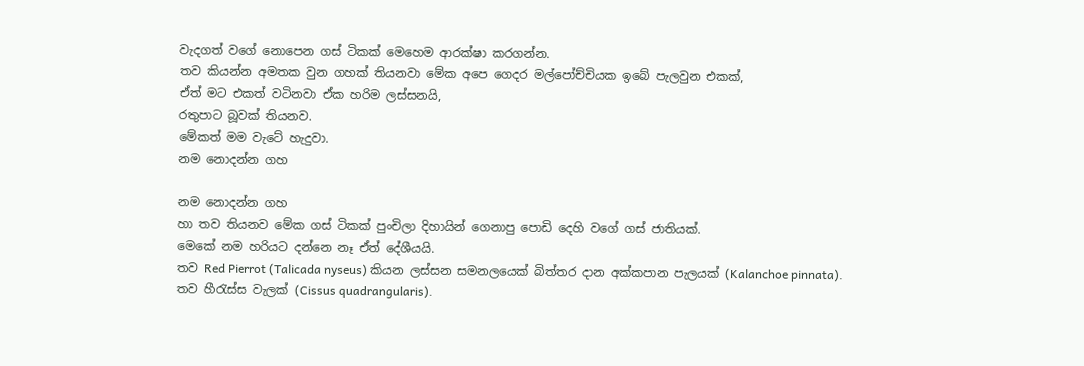වැදගත් වගේ නොපෙන ගස් ටිකක් මෙහෙම ආරක්ෂා කරගන්න.
තව කියන්න අමතක වුන ගහක් තියනවා මේක අපෙ ගෙදර මල්පෝච්චියක ඉබේ පැලවුන එකක්,
ඒත් මට එකත් වටිනවා ඒක හරිම ලස්සනයි,
රතුපාට බූවක් තියනව.
මේකත් මම වැටේ හැදුවා.
නම නොදන්න ගහ

නම නොදන්න ගහ
හා තව තියනව මේක ගස් ටිකක් පුංචිලා දිහායින් ගෙනාපු පොඩි දෙහි වගේ ගස් ජාතියක්.
මෙකේ නම හරියට දන්නෙ නෑ ඒත් දේශීයයි.
තව Red Pierrot (Talicada nyseus) කියන ලස්සන සමනලයෙක් බිත්තර දාන අක්කපාන පැලයක් (Kalanchoe pinnata).
තව හීරැස්ස වැලක් (Cissus quadrangularis).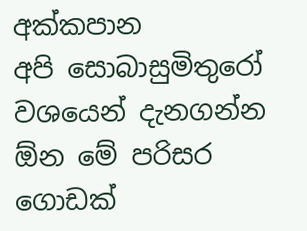අක්කපාන
අපි සොබාසුමිතුරෝ වශයෙන් දැනගන්න ඕන මේ පරිසර ගොඩක්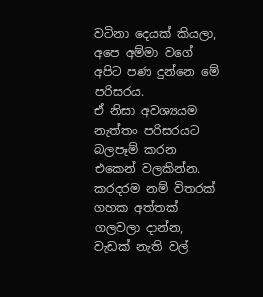වටිනා දෙයක් කියලා,
අපෙ අම්මා වගේ අපිට පණ දුන්නෙ මේ පරිසරය.
ඒ නිසා අවශ්‍යයම නැත්තං පරිසරයට බලපෑම් කරන එකෙන් වලකින්න.
කරදරම නම් විතරක් ගහක අත්තක් ගලවලා දාන්න,
වැඩක් නැති වල්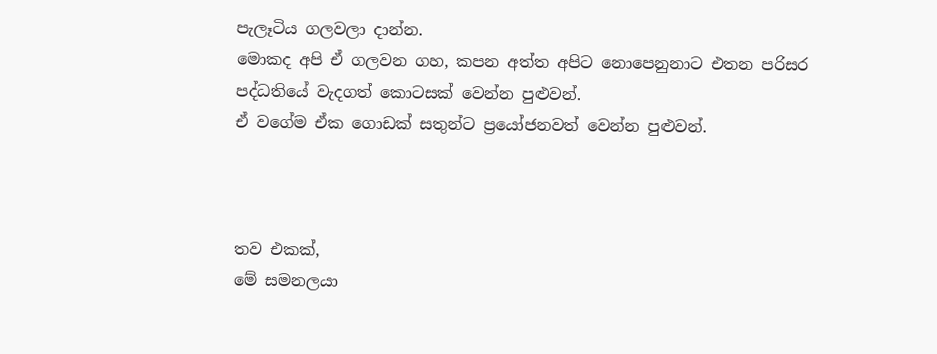පැලෑටිය ගලවලා දාන්න.
මොකද අපි ඒ ගලවන ගහ, කපන අත්ත අපිට නොපෙනුනාට එතන පරිසර පද්ධතියේ වැදගත් කොටසක් වෙන්න පුළුවන්.
ඒ වගේම ඒක ගොඩක් සතුන්ට ප්‍රයෝජනවත් වෙන්න පුළුවන්.



තව එකක්,
මේ සමනලයා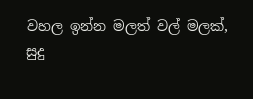වහල ඉන්න මලත් වල් මලක්,
සුදු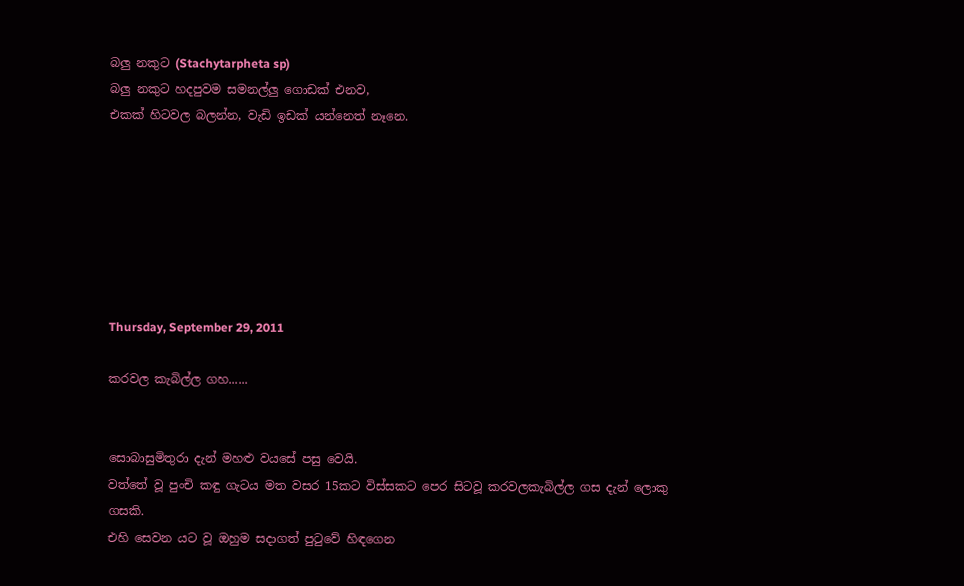බලු නකුට (Stachytarpheta sp)
බලු නකුට හදපුවම සමනල්ලු ගොඩක් එනව,
එකක් හිටවල බලන්න, වැඩි ඉඩක් යන්නෙත් නෑනෙ.







Thursday, September 29, 2011

කරවල කැබිල්ල ගහ......


සොබාසුමිතුරා දැන් මහළු වයසේ පසු වෙයි.
වත්තේ වූ පුංචි කඳු ගැටය මත වසර 15කට විස්සකට පෙර සිටවූ කරවලකැබිල්ල ගස දැන් ලොකු ගසකි.
එහි සෙවන යට වූ ඔහුම සදාගත් පුටුවේ හිඳගෙන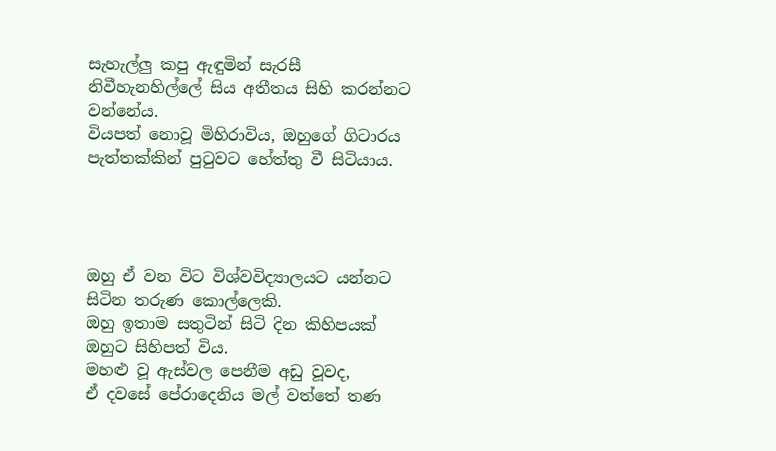සැහැල්ලු කපු ඇඳුමින් සැරසී නිවීහැනහිල්ලේ සිය අතීතය සිහි කරන්නට වන්නේය.
වියපත් නොවූ මිහිරාවිය, ඔහුගේ ගිටාරය පැත්තක්කින් පුටුවට හේත්තු වී සිටියාය.




ඔහු ඒ වන විට විශ්වවිද්‍යාලයට යන්නට සිටින තරුණ කොල්ලෙකි.
ඔහු ඉතාම සතුටින් සිටි දින කිහිපයක් ඔහුට සිහිපත් විය.
මහළු වූ ඇස්වල පෙනීම අඩු වූවද,
ඒ දවසේ පේරාදෙනිය මල් වත්තේ තණ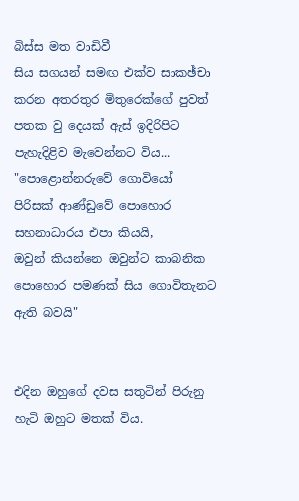බිස්ස මත වාඩිවී
සිය සගයන් සමඟ එක්ව සාකඡ්චා කරන අතරතුර මිතුරෙක්ගේ පුවත් පතක වු දෙයක් ඇස් ඉදිරිපිට පැහැදිළිව මැවෙන්නට විය...
"පොළොන්නරුවේ ගොවියෝ පිරිසක් ආණ්ඩුවේ පොහොර සහනාධාරය එපා කියයි,
ඔවුන් කියන්නෙ ඔවුන්ට කාබනික පොහොර පමණක් සිය ගොවිතැනට  ඇති බවයි"


එදින ඔහුගේ දවස සතුටින් පිරුනු හැටි ඔහුට මතක් විය.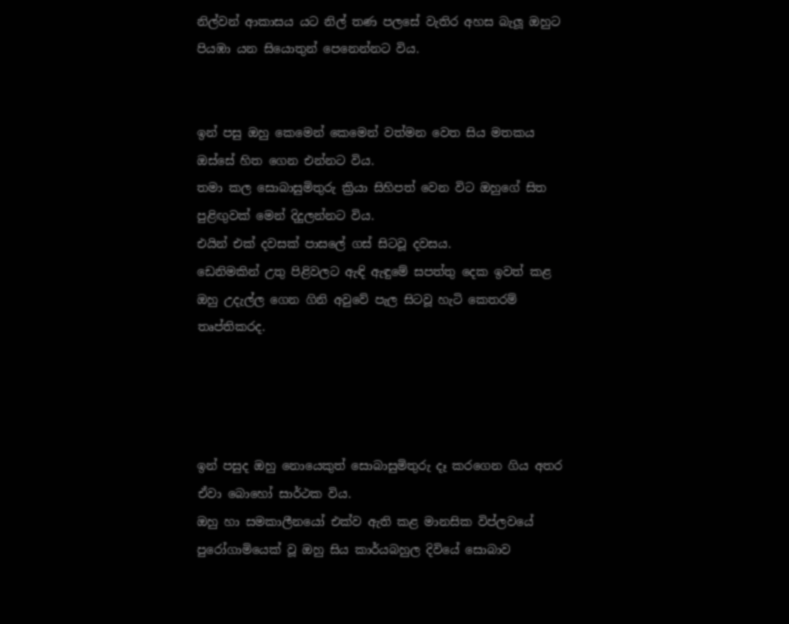නිල්වන් ආකාසය යට නිල් තණ පලසේ වැතිර අහස බැලූ ඔහුට පියඹා යන සියොතුන් පෙනෙන්නට විය.


ඉන් පසු ඔහු කෙමෙන් කෙමෙන් වත්මන වෙත සිය මතකය ඔස්සේ හිත ගෙන එන්නට විය.
තමා කල සොබාසුමිතුරු ක්‍රියා සිහිපත් වෙන විට ඔහුගේ සිත පුළිඟුවක් මෙන් දිදුලන්නට විය.
එයින් එක් දවසක් පාසලේ ගස් සිටවූ දවසය.
ඩෙනිමකින් උතු පිළිවලට ඇඳි ඇඳුමේ සපත්තු දෙක ඉවත් කළ ඔහු උදැල්ල ගෙන ගිනි අවුවේ පැල සිටවූ හැටි කෙතරම් තෘප්තිකරද.




ඉන් පසුද ඔහු නොයෙකුත් සොබාසුමිතුරු දෑ කරගෙන ගිය අතර ඒවා බොහෝ සාර්ථක විය.
ඔහු හා සමකාලීනයෝ එක්ව ඇති කළ මානසික විප්ලවයේ පුරෝගාමියෙක් වූ ඔහු සිය කාර්යබහුල දිවියේ සොබාව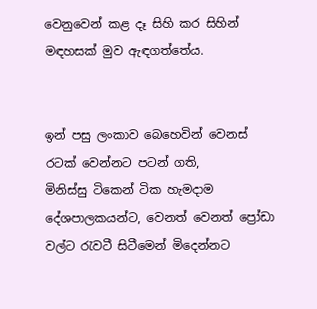වෙනුවෙන් කළ දෑ සිහි කර සිහින් මඳහසක් මුව ඇඳගත්තේය.


ඉන් පසු ලංකාව බෙහෙවින් වෙනස් රටක් වෙන්නට පටන් ගති,
මිනිස්සු ටිකෙන් ටික හැමදාම දේශපාලකයන්ට, වෙනත් වෙනත් ප්‍රෝඩා වල්ට රැවටී සිටීමෙන් මිදෙන්නට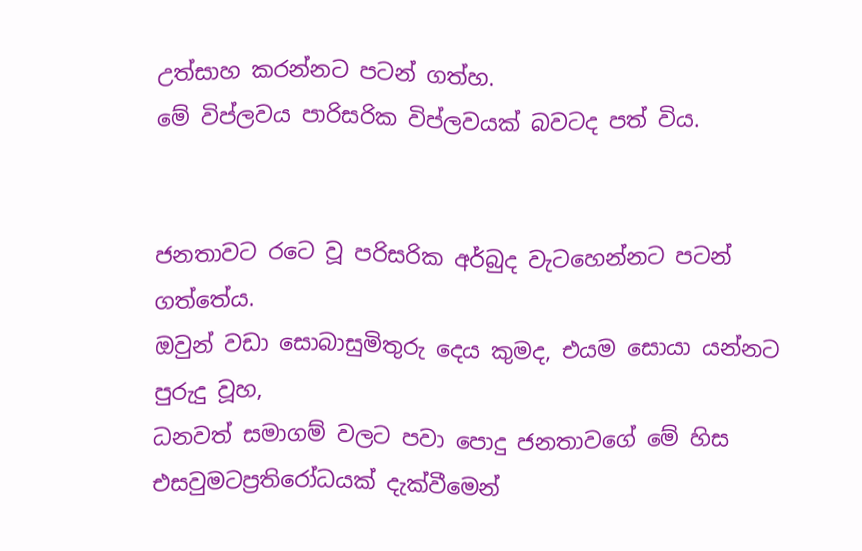උත්සාහ කරන්නට පටන් ගත්හ.
මේ විප්ලවය පාරිසරික විප්ලවයක් බවටද පත් විය.


ජනතාවට රටෙ වූ පරිසරික අර්බුද වැටහෙන්නට පටන් ගත්තේය.
ඔවුන් වඩා සොබාසුමිතුරු දෙය කුමද, එයම සොයා යන්නට පුරුදු වූහ,
ධනවත් සමාගම් වලට පවා පොදු ජනතාවගේ මේ හිස එසවුමටප්‍රතිරෝධයක් දැක්වීමෙන්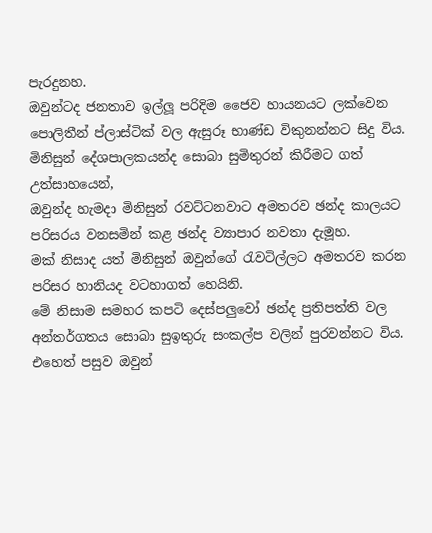පැරදුනහ.
ඔවුන්ටද ජනතාව ඉල්ලූ පරිදිම ජෛව හායනයට ලක්වෙන පොලිතීන් ප්ලාස්ටික් වල ඇසුරූ භාණ්ඩ විකුනන්නට සිදු විය.
මිනිසුන් දේශපාලකයන්ද සොබා සුමිතුරන් කිරීමට ගත් උත්සාහයෙන්,
ඔවුන්ද හැමදා මිනිසුන් රවට්ටනවාට අමතරව ඡන්ද කාලයට පරිසරය වනසමින් කළ ඡන්ද ව්‍යාපාර නවතා දැමූහ.
මක් නිසාද යත් මිනිසුන් ඔවුන්ගේ රැවටිල්ලට අමතරව කරන පරිසර හානියද වටහාගත් හෙයිනි.
මේ නිසාම සමහර කපටි දෙස්පලුවෝ ඡන්ද ප්‍රතිපත්ති වල අන්තර්ගතය සොබා සුඉතුරු සංකල්ප වලින් පුරවන්නට විය.
එහෙත් පසුව ඔවුන්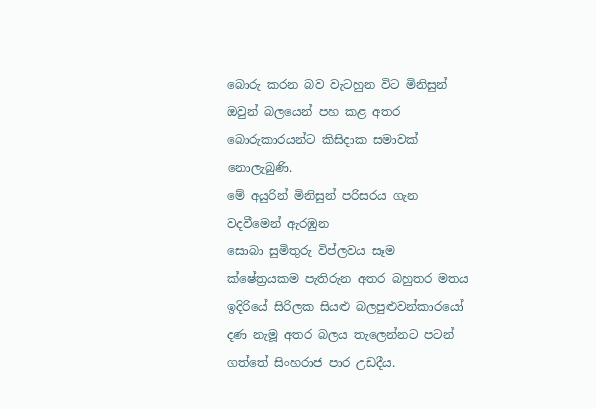බොරු කරන බව වැටහුන විට මිනිසුන් ඔවුන් බලයෙන් පහ කළ අතර බොරුකාරයන්ට කිසිදාක සමාවක් නොලැබුණි.
මේ අයුරින් මිනිසුන් පරිසරය ගැන වදවීමෙන් ඇරඹුන
සොබා සුමිතුරු විප්ලවය සෑම ක්ෂේත්‍රයකම පැතිරුන අතර බහුතර මතය ඉදිරියේ සිරිලක සියළු බලපුළුවන්කාරයෝ දණ නැමූ අතර බලය තැලෙන්නට පටන් ගත්තේ සිංහරාජ පාර උඩදීය.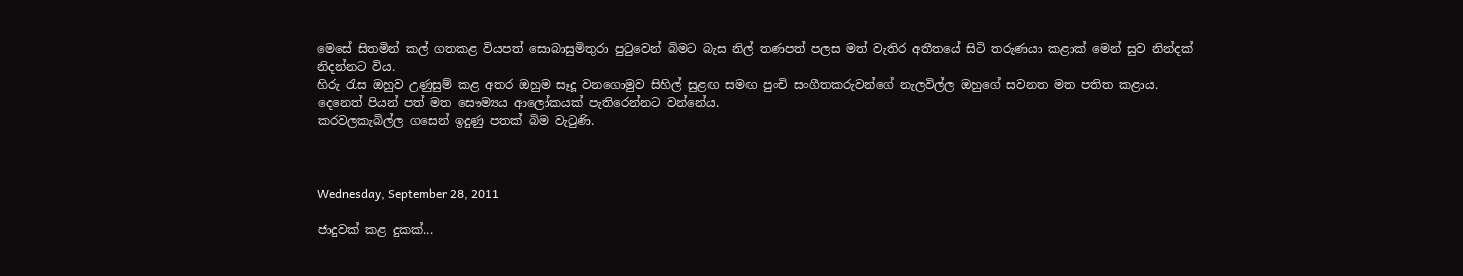මෙසේ සිතමින් කල් ගතකළ වියපත් සොබාසුමිතුරා පුටුවෙන් බිමට බැස නිල් තණපත් පලස මත් වැතිර අතීතයේ සිටි තරුණයා කළාක් මෙන් සුව නින්දක් නිදන්නට විය.
හිරු රැස ඔහුව උණුසුම් කළ අතර ඔහුම සෑදූ වනගොමුව සිහිල් සුළඟ සමඟ පුංචි සංගීතකරුවන්ගේ නැලවිල්ල ඔහුගේ සවනත මත පතිත කළාය.
දෙනෙත් පියන් පත් මත සෞම්‍යය ආලෝකයක් පැතිරෙන්නට වන්නේය.
කරවලකැබිල්ල ගසෙන් ඉදුණු පතක් බිම වැටුණි.



Wednesday, September 28, 2011

ජාදුවක් කළ දුකක්...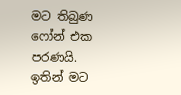මට තිබුණ ෆෝන් එක පරණයි.
ඉතින් මට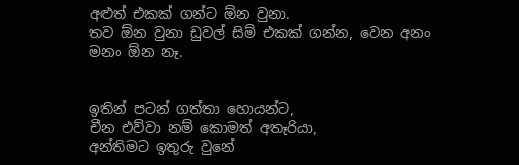අළුත් එකක් ගන්ට ඕන වුනා.
තව ඕන වුනා ඩුවල් සිම් එකක් ගන්න, වෙන අනං මනං ඕන නෑ.


ඉතින් පටන් ගත්තා හොයන්ට,
චීන එව්වා නම් කොමත් අතෑරියා,
අන්තිමට ඉතුරු වුනේ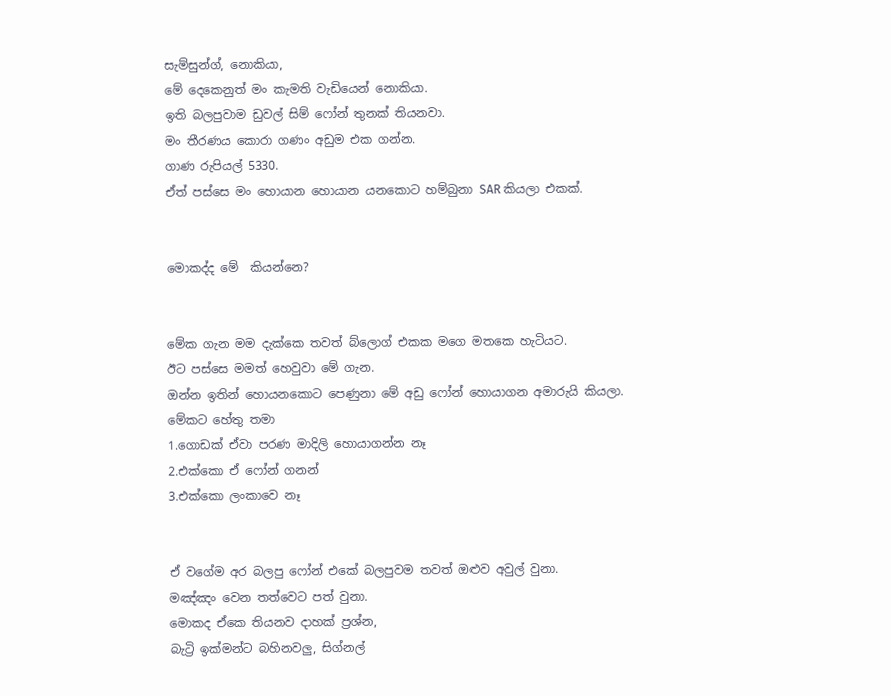සැම්සුන්ග්, නොකියා,
මේ දෙකෙනුත් මං කැමති වැඩියෙන් නොකියා.
ඉති බලපුවාම ඩුවල් සිම් ෆෝන් තුනක් තියනවා.
මං තීරණය කොරා ගණං අඩුම එක ගන්න.
ගාණ රුපියල් 5330.
ඒත් පස්සෙ මං හොයාන හොයාන යනකොට හම්බුනා SAR කියලා එකක්.


මොකද්ද මේ  කියන්නෙ?


මේක ගැන මම දැක්කෙ තවත් බ්ලොග් එකක මගෙ මතකෙ හැටියට.
ඊට පස්සෙ මමත් හෙවුවා මේ ගැන.
ඔන්න ඉතින් හොයනකොට පෙණුනා මේ අඩු ෆෝන් හොයාගන අමාරුයි කියලා.
මේකට හේතු තමා
1.ගොඩක් ඒවා පරණ මාදිලි හොයාගන්න නෑ
2.එක්කො ඒ ෆෝන් ගනන්
3.එක්කො ලංකාවෙ නෑ


ඒ වගේම අර බලපු ෆෝන් එකේ බලපුවම තවත් ඔළුව අවුල් වුනා.
මඤ්ඤං වෙන තත්වෙට පත් වුනා.
මොකද ඒකෙ තියනව දාහක් ප්‍රශ්න,
බැට්‍රි ඉක්මන්ට බහිනවලු, සිග්නල්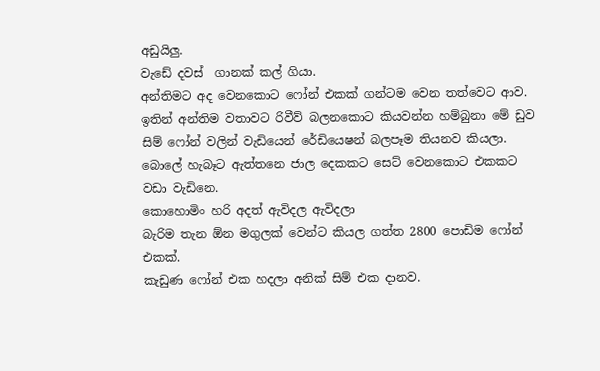අඩුයිලු.
වැඩේ දවස්  ගානක් කල් ගියා.
අන්තිමට අද වෙනකොට ෆෝන් එකක් ගන්ටම වෙන තත්වෙට ආව.
ඉතින් අන්තිම වතාවට රිවීව් බලනකොට කියවන්න හම්බුනා මේ ඩුව සිම් ෆෝන් වලින් වැඩියෙන් රේඩියෙෂන් බලපෑම තියනව කියලා.
බොලේ හැබෑට ඇත්තනෙ ජාල දෙකකට සෙට් වෙනකොට එකකට වඩා වැඩිනෙ.
කොහොමිං හරි අදත් ඇවිදල ඇවිදලා
බැරිම තැන ඕන මගුලක් වෙන්ට කියල ගත්ත 2800 පොඩිම ෆෝන් එකක්.
කැඩුණ ෆෝන් එක හදලා අනික් සිම් එක දානව.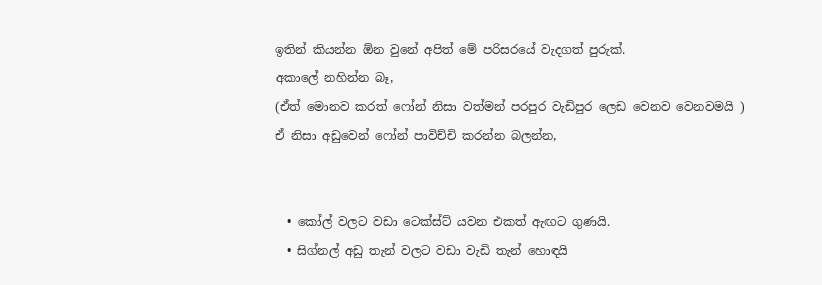ඉතින් කියන්න ඕන වුනේ අපිත් මේ පරිසරයේ වැදගත් පුරුක්.
අකාලේ නහින්න බෑ,
(ඒත් මොනව කරත් ෆෝන් නිසා වත්මන් පරපුර වැඩිපුර ලෙඩ වෙනව වෙනවමයි )
ඒ නිසා අඩුවෙන් ෆෝන් පාවිච්චි කරන්න බලන්න,


  • කෝල් වලට වඩා ටෙක්ස්ට් යවන එකත් ඇඟට ගුණයි.
  • සිග්නල් අඩු තැන් වලට වඩා වැඩි තැන් හොඳයි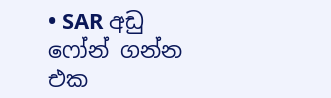• SAR අඩු ෆෝන් ගන්න එක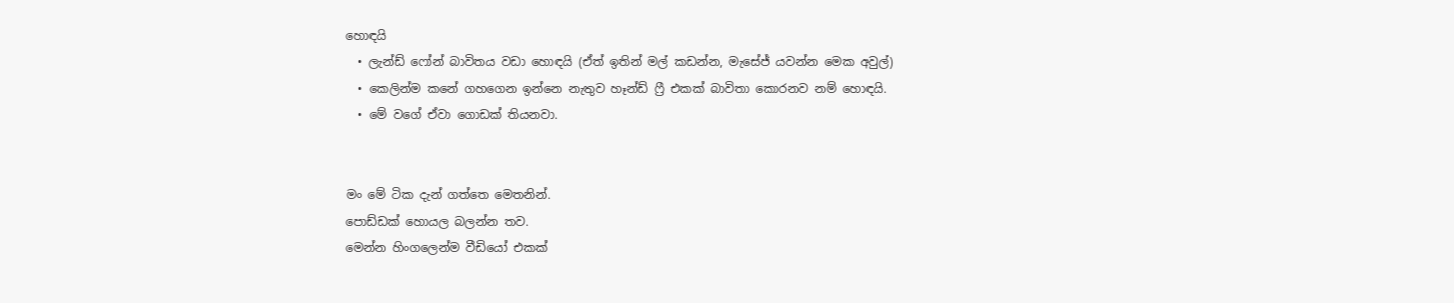හොඳයි
  • ලැන්ඩ් ෆෝන් බාවිතය වඩා හොඳයි (ඒත් ඉතින් මල් කඩන්න, මැසේජ් යවන්න මෙක අවුල්)
  • කෙලින්ම කනේ ගහගෙන ඉන්නෙ නැතුව හෑන්ඩ් ෆ්‍රී එකක් බාවිතා කොරනව නම් හොඳයි.
  • මේ වගේ ඒවා ගොඩක් තියනවා.


මං මේ ටික දැන් ගත්තෙ මෙතනින්.
පොඩ්ඩක් හොයල බලන්න තව.
මෙන්න හිංගලෙන්ම වීඩියෝ එකක්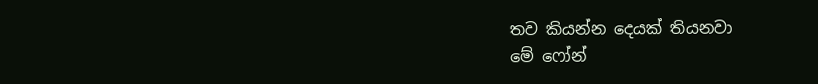තව කියන්න දෙයක් තියනවා
මේ ෆෝන්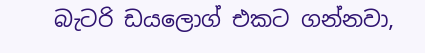බැටරි ඩයලොග් එකට ගන්නවා,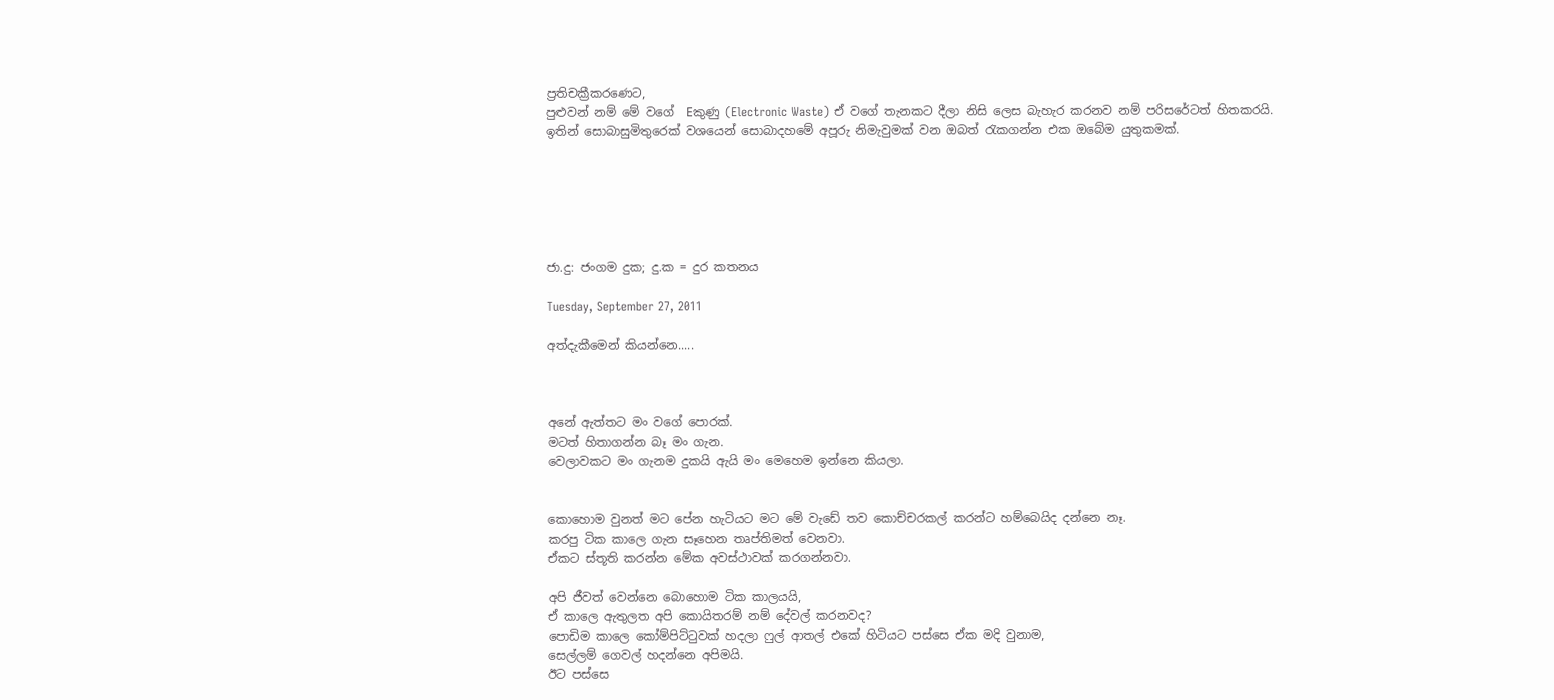ප්‍රතිචක්‍රීකරණෙට,
පුළුවන් නම් මේ වගේ  Eකුණු (Electronic Waste) ඒ වගේ තැනකට දීලා නිසි ලෙස බැහැර කරනව නම් පරිසරේටත් හිතකරයි.
ඉතින් සොබාසුමිතුරෙක් වශයෙන් සොබාදහමේ අපූරු නිමැවුමක් වන ඔබත් රැකගන්න එක ඔබේම යුතුකමක්.






ජා.දු: ජංගම දුක; දු.ක = දුර කතනය

Tuesday, September 27, 2011

අත්දැකීමෙන් කියන්නෙ.....



අනේ ඇත්තට මං වගේ පොරක්.
මටත් හිතාගන්න බෑ මං ගැන.
වෙලාවකට මං ගැනම දුකයි ඇයි මං මෙහෙම ඉන්නෙ කියලා.


කොහොම වුනත් මට පේන හැටියට මට මේ වැඩේ තව කොච්චරකල් කරන්ට හම්බෙයිද දන්නෙ නෑ.
කරපු ටික කාලෙ ගැන සෑහෙන තෘප්තිමත් වෙනවා.
ඒකට ස්තූති කරන්න මේක අවස්ථාවක් කරගන්නවා.

අපි ජීවත් වෙන්නෙ බොහොම ටික කාලයයි,
ඒ කාලෙ ඇතුලත අපි කොයිතරම් නම් දේවල් කරනවද?
පොඩිම කාලෙ කෝම්පිට්ටුවක් හදලා ෆුල් ආතල් එකේ හිටියට පස්සෙ ඒක මදි වුනාම,
සෙල්ලම් ගෙවල් හදන්නෙ අපිමයි.
ඊට පස්සෙ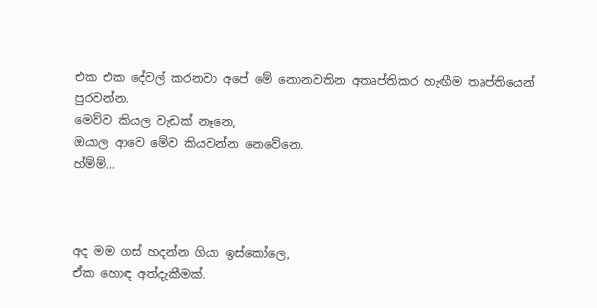එක එක දේවල් කරනවා අපේ මේ නොනවතින අතෘප්තිකර හැඟීම තෘප්තියෙන් පුරවන්න.
මෙව්ව කියල වැඩක් නෑනෙ,
ඔයාල ආවෙ මේව කියවන්න නෙවේනෙ.
හ්ම්ම්...



අද මම ගස් හදන්න ගියා ඉස්කෝලෙ,
ඒක හොඳ අත්දැකීමක්.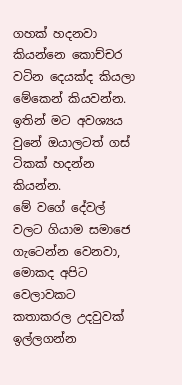ගහක් හදනවා කියන්නෙ කොච්චර වටින දෙයක්ද කියලා මේකෙන් කියවන්න.
ඉතින් මට අවශ්‍යය වුනේ ඔයාලටත් ගස් ටිකක් හදන්න කියන්න.
මේ වගේ දේවල් වලට ගියාම සමාජෙ ගැටෙන්න වෙනවා,
මොකද අපිට වෙලාවකට කතාකරල උදවුවක් ඉල්ලගන්න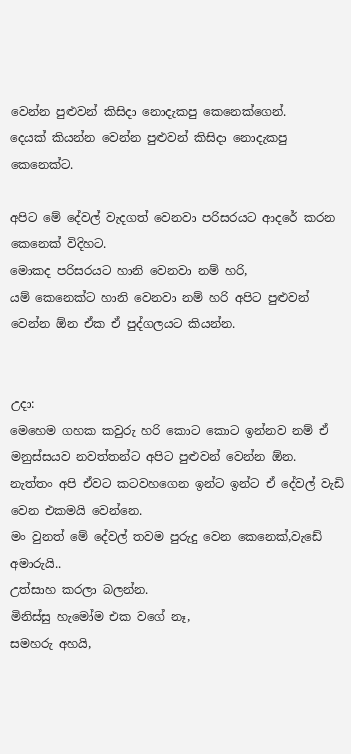වෙන්න පුළුවන් කිසිදා නොදැකපු කෙනෙක්ගෙන්.
දෙයක් කියන්න වෙන්න පුළුවන් කිසිදා නොදැකපු කෙනෙක්ට.

අපිට මේ දේවල් වැදගත් වෙනවා පරිසරයට ආදරේ කරන කෙනෙක් විදිහට.
මොකද පරිසරයට හානි වෙනවා නම් හරි,
යම් කෙනෙක්ට හානි වෙනවා නම් හරි අපිට පුළුවන් වෙන්න ඕන ඒක ඒ පුද්ගලයට කියන්න.


උදා:
මෙහෙම ගහක කවුරු හරි කොට කොට ඉන්නව නම් ඒ මනුස්සයව නවත්තන්ට අපිට පුළුවන් වෙන්න ඕන.
නැත්තං අපි ඒවට කටවහගෙන ඉන්ට ඉන්ට ඒ දේවල් වැඩි වෙන එකමයි වෙන්නෙ.
මං වුනත් මේ දේවල් තවම පුරුදු වෙන කෙනෙක්,වැඩේ අමාරුයි..
උත්සාහ කරලා බලන්න.
මිනිස්සු හැමෝම එක වගේ නෑ,
සමහරු අහයි,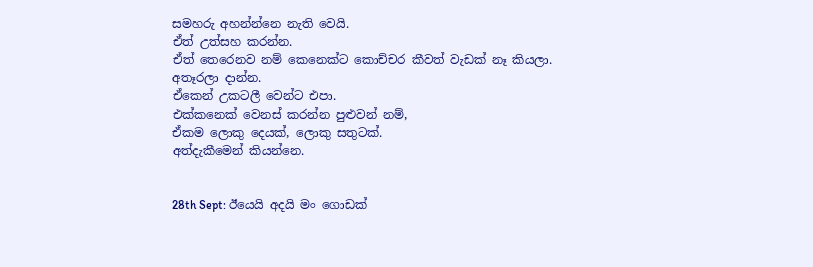සමහරු අහන්න්නෙ නැති වෙයි.
ඒත් උත්සහ කරන්න.
ඒත් තෙරෙනව නම් කෙනෙක්ට කොච්චර කීවත් වැඩක් නෑ කියලා.
අතෑරලා දාන්න.
ඒකෙන් උකටලී වෙන්ට එපා.
එක්කනෙක් වෙනස් කරන්න පුළුවන් නම්,
ඒකම ලොකු දෙයක්, ලොකු සතුටක්.
අත්දැකීමෙන් කියන්නෙ.


28th Sept: ඊයෙයි අදයි මං ගොඩක්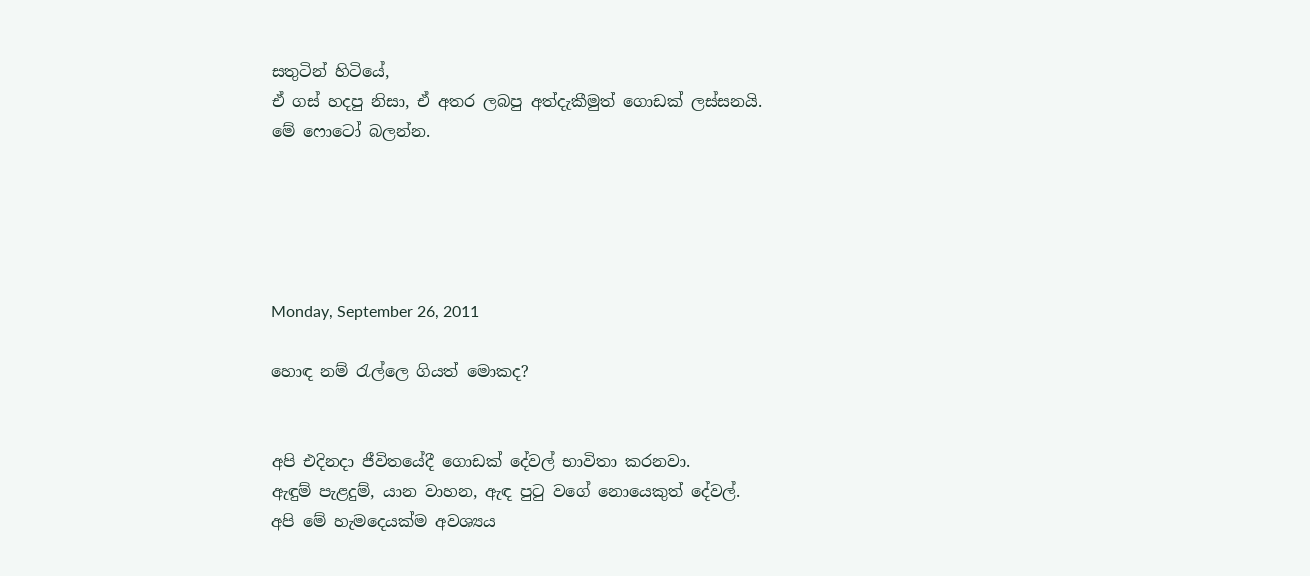සතුටින් හිටියේ,
ඒ ගස් හදපු නිසා, ඒ අතර ලබපු අත්දැකීමුත් ගොඩක් ලස්සනයි.
මේ ෆොටෝ බලන්න.





Monday, September 26, 2011

හොඳ නම් රැල්ලෙ ගියත් මොකද?


අපි එදිනදා ජීවිතයේදී ගොඩක් දේවල් භාවිතා කරනවා.
ඇඳුම් පැළදුම්, යාන වාහන, ඇඳ පුටු වගේ නොයෙකුත් දේවල්.
අපි මේ හැමදෙයක්ම අවශ්‍යය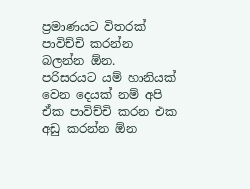ප්‍රමාණයට විතරක් පාවිච්චි කරන්න බලන්න ඕන.
පරිසරයට යම් හානියක් වෙන දෙයක් නම් අපි ඒක පාවිච්චි කරන එක අඩු කරන්න ඕන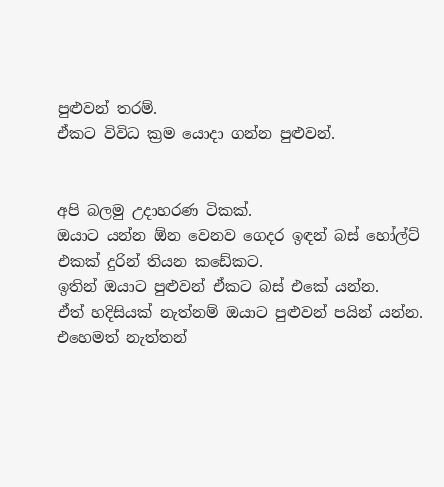පුළුවන් තරම්.
ඒකට විවිධ ක්‍රම යොදා ගන්න පුළුවන්.


අපි බලමු උදාහරණ ටිකක්.
ඔයාට යන්න ඕන වෙනව ගෙදර ඉඳන් බස් හෝල්ට් එකක් දුරින් තියන කඩේකට.
ඉතින් ඔයාට පුළුවන් ඒකට බස් එකේ යන්න.
ඒත් හදිසියක් නැත්නම් ඔයාට පුළුවන් පයින් යන්න.
එහෙමත් නැත්තන්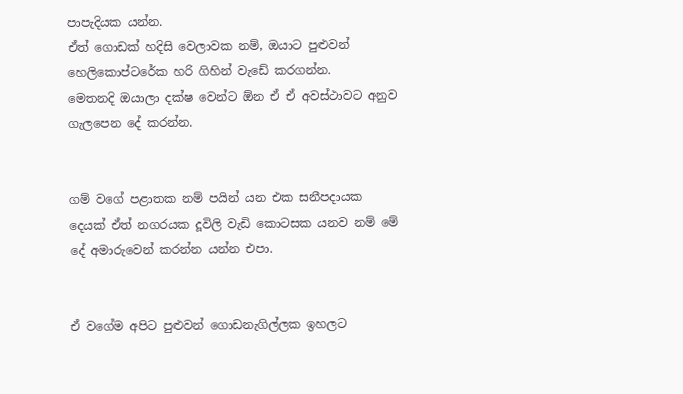පාපැදියක යන්න.
ඒත් ගොඩක් හදිසි වෙලාවක නම්, ඔයාට පුළුවන් හෙලිකොප්ටරේක හරි ගිහින් වැඩේ කරගන්න.
මෙතනදි ඔයාලා දක්ෂ වෙන්ට ඕන ඒ ඒ අවස්ථාවට අනුව ගැලපෙන දේ කරන්න.


ගම් වගේ පළාතක නම් පයින් යන එක සනීපදායක දෙයක් ඒත් නගරයක දූවිලි වැඩි කොටසක යනව නම් මේ දේ අමාරුවෙන් කරන්න යන්න එපා.


ඒ වගේම අපිට පුළුවන් ගොඩනැගිල්ලක ඉහලට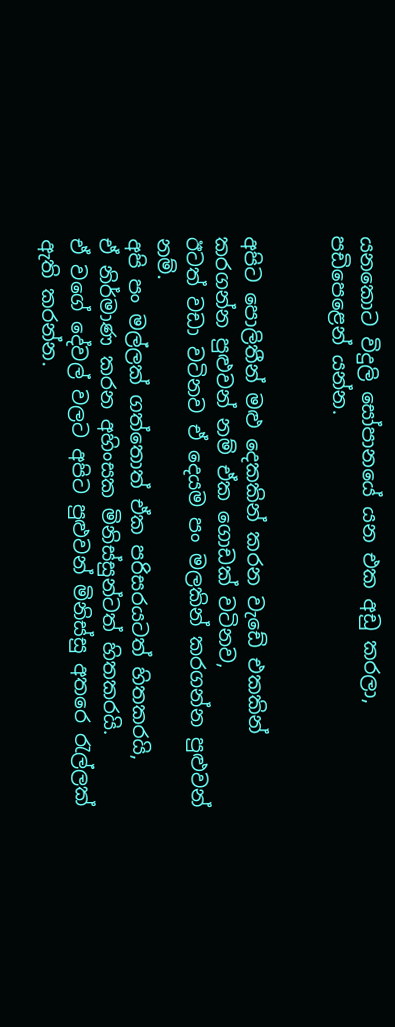යනකොට විදුලි සෝපානයේ යන එක අඩු කරලා,
පඩිපෙළෙන් යන්න.


අපිට පොලිතීන් මළු දෙකකින් කරන වැඩේ එකකින් කරගන්න පුළුවන් නම් ඒක ගොඩක් වටිනව,
ඊටත් වඩා වටිනව ඒ දෙයම පං මලකින් කරගන්න පුළුවන් නම්.
අපි පං මල්ලක් ගත්තොත් ඒක පරිසරයටත් හිතකරයි,
ඒ නිර්මාණ කරන අහිංසක මිනිස්සුන්ටත් හිතකරයි.
ඒ වගේ දේවල් වලට අපිට පුළුවන් මිනිස්සු අතරෙ රැල්ලක් ඇති කරන්න.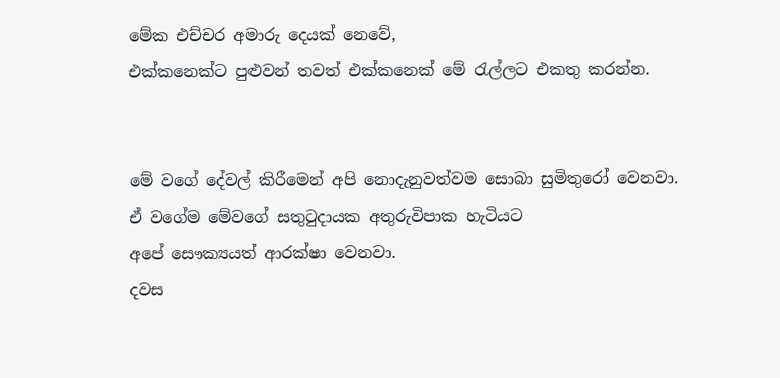මේක එච්චර අමාරු දෙයක් නෙවේ,
එක්කනෙක්ට පුළුවන් තවත් එක්කනෙක් මේ රැල්ලට එකතු කරන්න.


මේ වගේ දේවල් කිරීමෙන් අපි නොදැනුවත්වම සොබා සුමිතුරෝ වෙනවා.
ඒ වගේම මේවගේ සතුටුදායක අතුරුවිපාක හැටියට
අපේ සෞක්‍යයත් ආරක්ෂා වෙනවා.
දවස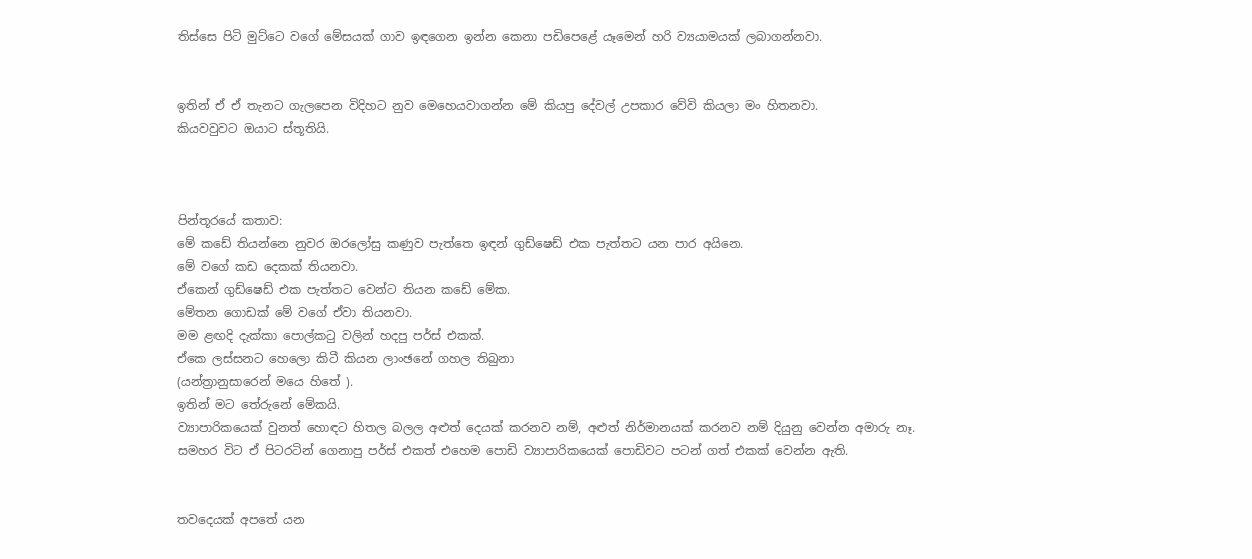තිස්සෙ පිටි මුට්ටෙ වගේ මේසයක් ගාව ඉඳගෙන ඉන්න කෙනා පඩිපෙළේ යෑමෙන් හරි ව්‍යයාමයක් ලබාගන්නවා.


ඉතින් ඒ ඒ තැනට ගැලපෙන විදිහට නුව මෙහෙයවාගන්න මේ කියපු දේවල් උපකාර වේවි කියලා මං හිතනවා.
කියවවුවට ඔයාට ස්තූතියි.



පින්තූරයේ කතාව:
මේ කඩේ තියන්නෙ නුවර ඔරලෝසු කණුව පැත්තෙ ඉඳන් ගුඩ්ෂෙඩ් එක පැත්තට යන පාර අයිනෙ.
මේ වගේ කඩ දෙකක් තියනවා.
ඒකෙන් ගුඩ්ෂෙඩ් එක පැත්තට වෙන්ට තියන කඩේ මේක.
මේතන ගොඩක් මේ වගේ ඒවා තියනවා.
මම ළඟදි දැක්කා පොල්කටු වලින් හදපු පර්ස් එකක්.
ඒකෙ ලස්සනට හෙලො කිටී කියන ලාංඡනේ ගහල තිබුනා
(යන්ත්‍රානුසාරෙන් මයෙ හිතේ ).
ඉතින් මට තේරුනේ මේකයි.
ව්‍යාපාරිකයෙක් වුනත් හොඳට හිතල බලල අළුත් දෙයක් කරනව නම්, අළුත් නිර්මානයක් කරනව නම් දියුනු වෙන්න අමාරු නෑ.
සමහර විට ඒ පිටරටින් ගෙනාපු පර්ස් එකත් එහෙම පොඩි ව්‍යාපාරිකයෙක් පොඩිවට පටන් ගත් එකක් වෙන්න ඇති.


තවදෙයක් අපතේ යන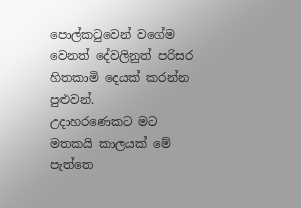පොල්කටුවෙන් වගේම වෙනත් දේවලිනුත් පරිසර හිතකාමි දෙයක් කරන්න පුළුවන්.
උදාහරණෙකට මට මතකයි කාලයක් මේ පැත්තෙ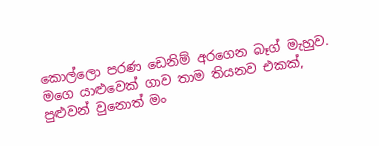කොල්ලො පරණ ඩෙනිම් අරගෙන බෑග් මැහුව.
මගෙ යාළුවෙක් ගාව තාම තියනව එකක්,
පුළුවන් වුනොත් මං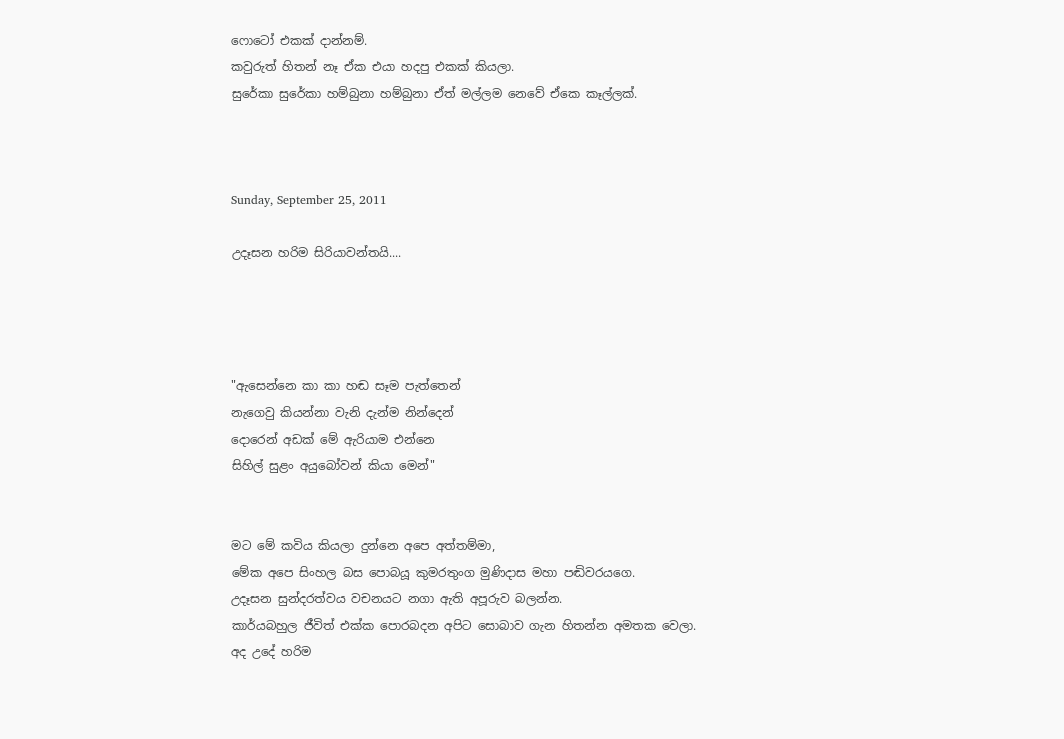ෆොටෝ එකක් දාන්නම්.
කවුරුත් හිතන් නෑ ඒක එයා හදපු එකක් කියලා.
සුරේකා සුරේකා හම්බුනා හම්බුනා ඒත් මල්ලම නෙවේ ඒකෙ කෑල්ලක්.



Sunday, September 25, 2011

උදෑසන හරිම සිරියාවන්තයි....




"ඇසෙන්නෙ කා කා හඬ සෑම පැත්තෙන්
නැගෙවු කියන්නා වැනි දැන්ම නින්දෙන්
දොරෙන් අඩක් මේ ඇරියාම එන්නෙ
සිහිල් සුළං අයුබෝවන් කියා මෙන්"


මට මේ කවිය කියලා දුන්නෙ අපෙ අත්තම්මා,
මේක අපෙ සිංහල බස පොබයූ කුමරතුංග මුණිදාස මහා පඬිවරයගෙ.
උදෑසන සුන්දරත්වය වචනයට නගා ඇති අපූරුව බලන්න.
කාර්යබහුල ජීවිත් එක්ක පොරබදන අපිට සොබාව ගැන හිතන්න අමතක වෙලා.
අද උදේ හරිම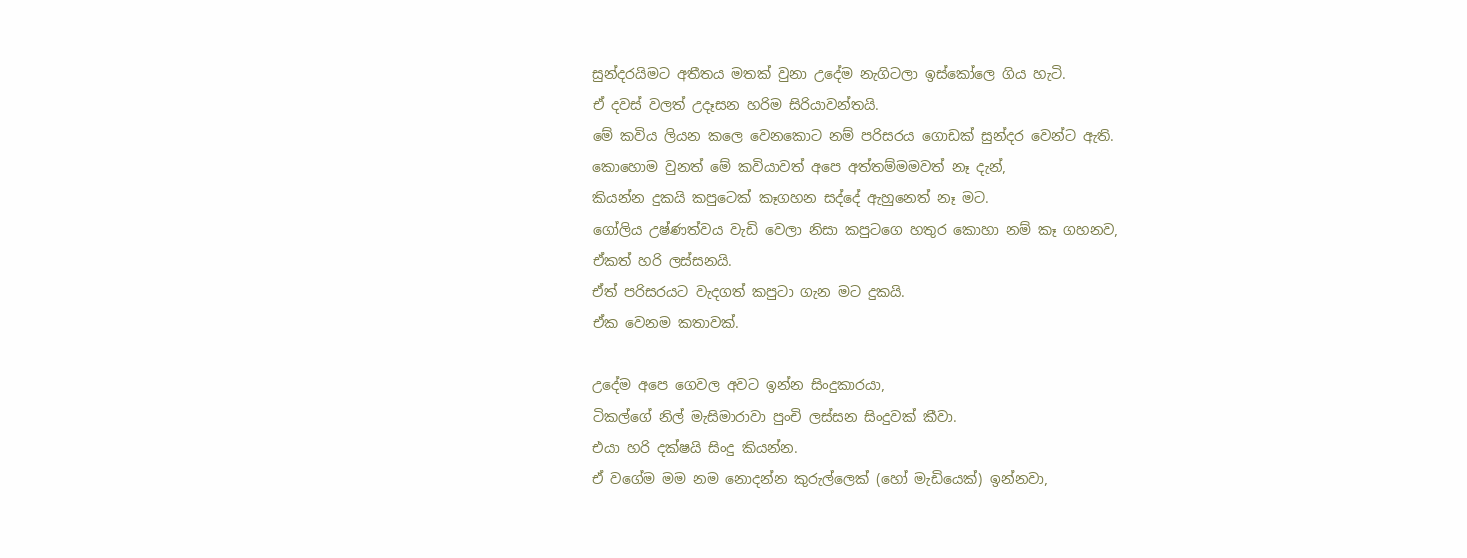සුන්දරයිමට අතීතය මතක් වුනා උදේම නැගිටලා ඉස්කෝලෙ ගිය හැටි.
ඒ දවස් වලත් උදෑසන හරිම සිරියාවන්තයි.
මේ කවිය ලියන කලෙ වෙනකොට නම් පරිසරය ගොඩක් සුන්දර වෙන්ට ඇති.
කොහොම වුනත් මේ කවියාවත් අපෙ අත්තම්මමවත් නෑ දැන්,
කියන්න දුකයි කපුටෙක් කෑගහන සද්දේ ඇහුනෙත් නෑ මට.
ගෝලිය උෂ්ණත්වය වැඩි වෙලා නිසා කපුටගෙ හතුර කොහා නම් කෑ ගහනව,
ඒකත් හරි ලස්සනයි.
ඒත් පරිසරයට වැදගත් කපුටා ගැන මට දුකයි.
ඒක වෙනම කතාවක්.

උදේම අපෙ ගෙවල අවට ඉන්න සිංදුකාරයා,
ටිකල්ගේ නිල් මැසිමාරාවා පුංචි ලස්සන සිංදුවක් කීවා.
එයා හරි දක්ෂයි සිංදු කියන්න.
ඒ වගේම මම නම නොදන්න කුරුල්ලෙක් (හෝ මැඩියෙක්) ඉන්නවා,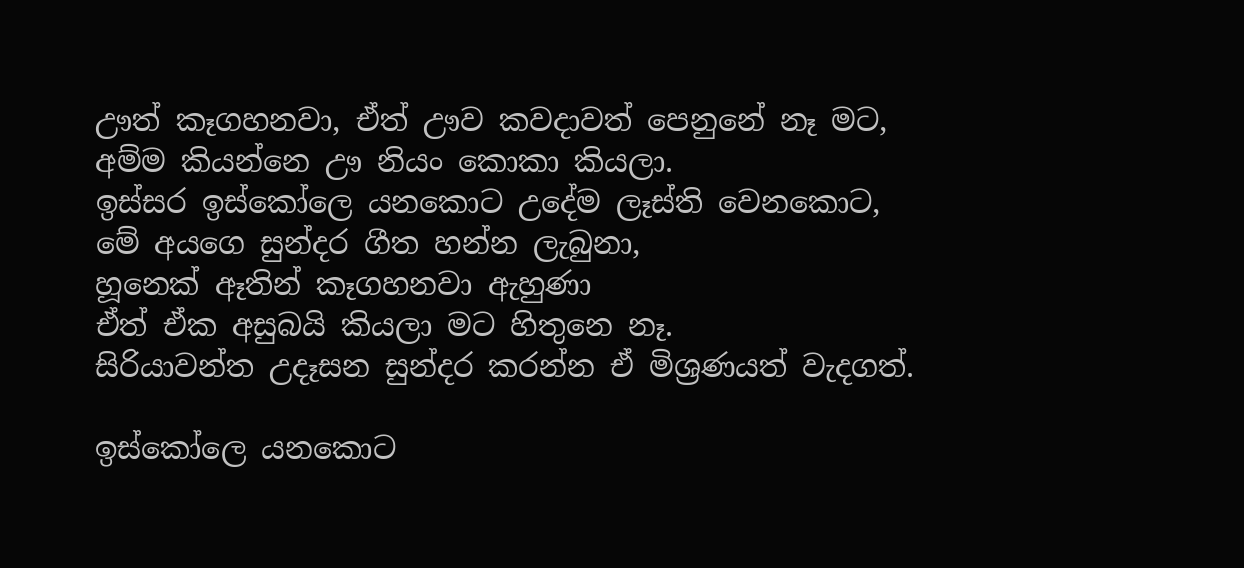ඌත් කෑගහනවා, ඒත් ඌව කවදාවත් පෙනුනේ නෑ මට,
අම්ම කියන්නෙ ඌ නියං කොකා කියලා.
ඉස්සර ඉස්කෝලෙ යනකොට උදේම ලෑස්ති වෙනකොට,
මේ අයගෙ සුන්දර ගීත හන්න ලැබුනා,
හූනෙක් ඈතින් කෑගහනවා ඇහුණා
ඒත් ඒක අසුබයි කියලා මට හිතුනෙ නෑ.
සිරියාවන්ත උදෑසන සුන්දර කරන්න ඒ මිශ්‍රණයත් වැදගත්.

ඉස්කෝලෙ යනකොට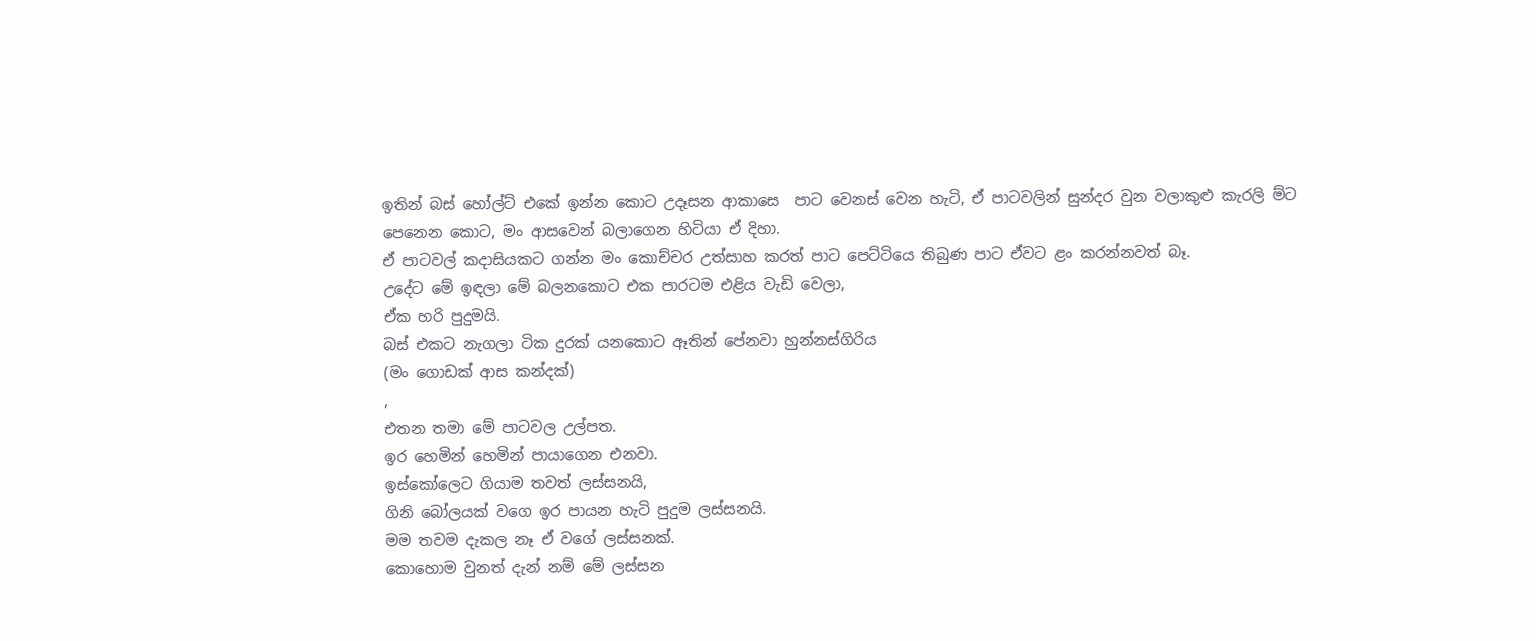ඉතින් බස් හෝල්ට් එකේ ඉන්න කොට උදෑසන ආකාසෙ  පාට වෙනස් වෙන හැටි, ඒ පාටවලින් සුන්දර වුන වලාකුළු කැරලි ම්ට පෙනෙන කොට, මං ආසවෙන් බලාගෙන හිටියා ඒ දිහා.
ඒ පාටවල් කදාසියකට ගන්න මං කොච්චර උත්සාහ කරත් පාට පෙට්ටියෙ තිබුණ පාට ඒවට ළං කරන්නවත් බෑ.
උදේට මේ ඉඳලා මේ බලනකොට එක පාරටම එළිය වැඩි වෙලා,
ඒක හරි පුදුමයි.
බස් එකට නැගලා ටික දුරක් යනකොට ඈතින් පේනවා හුන්නස්ගිරිය
(මං ගොඩක් ආස කන්දක්)
,
එතන තමා මේ පාටවල උල්පත.
ඉර හෙමින් හෙමින් පායාගෙන එනවා.
ඉස්කෝලෙට ගියාම තවත් ලස්සනයි,
ගිනි බෝලයක් වගෙ ඉර පායන හැටි පුදුම ලස්සනයි.
මම තවම දැකල නෑ ඒ වගේ ලස්සනක්.
කොහොම වුනත් දැන් නම් මේ ලස්සන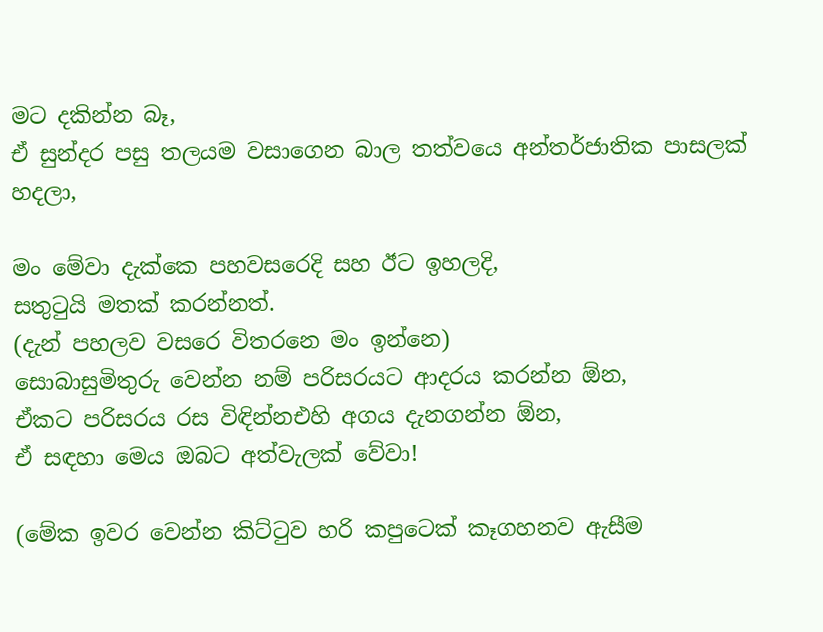මට දකින්න බෑ,
ඒ සුන්දර පසු තලයම වසාගෙන බාල තත්වයෙ අන්තර්ජාතික පාසලක් හදලා,

මං මේවා දැක්කෙ පහවසරෙදි සහ ඊට ඉහලදි,
සතුටුයි මතක් කරන්නත්.
(දැන් පහලව වසරෙ විතරනෙ මං ඉන්නෙ)
සොබාසුමිතුරු වෙන්න නම් පරිසරයට ආදරය කරන්න ඕන,
ඒකට පරිසරය රස විඳින්නඑහි අගය දැනගන්න ඕන,
ඒ සඳහා මෙය ඔබට අත්වැලක් වේවා!

(මේක ඉවර වෙන්න කිට්ටුව හරි කපුටෙක් කෑගහනව ඇසීම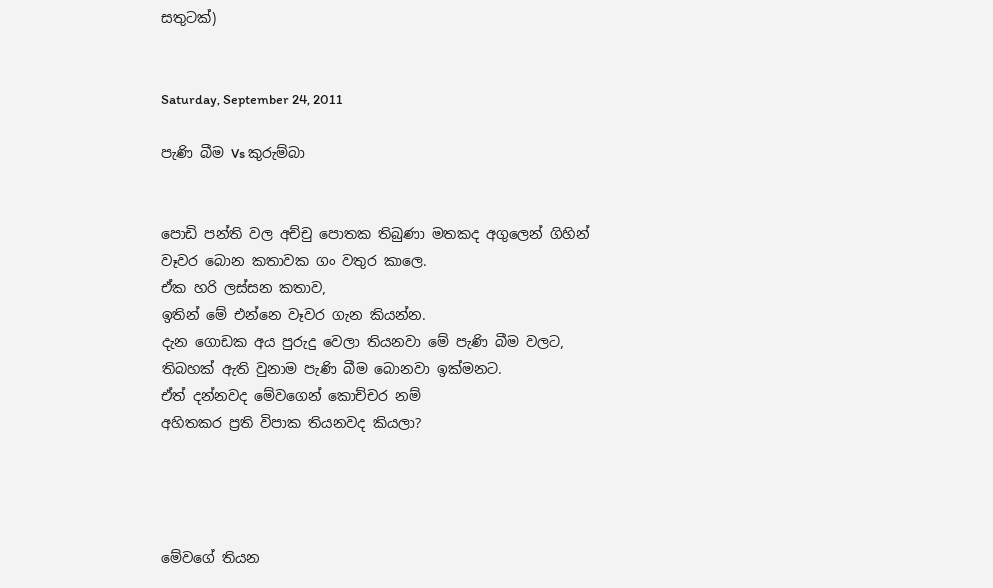සතුටක්)


Saturday, September 24, 2011

පැණි බීම Vs කුරුම්බා


පොඩි පන්ති වල අච්චු පොතක තිබුණා මතකද අගුලෙන් ගිහින්
වෑවර බොන කතාවක ගං වතුර කාලෙ.
ඒක හරි ලස්සන කතාව,
ඉතින් මේ එන්නෙ වෑවර ගැන කියන්න.
දැන ගොඩක අය පුරුදු වෙලා තියනවා මේ පැණි බීම වලට,
තිබහක් ඇති වුනාම පැණි බීම බොනවා ඉක්මනට.
ඒත් දන්නවද මේවගෙන් කොච්චර නම්
අහිතකර ප්‍රති විපාක තියනවද කියලා?




මේවගේ තියන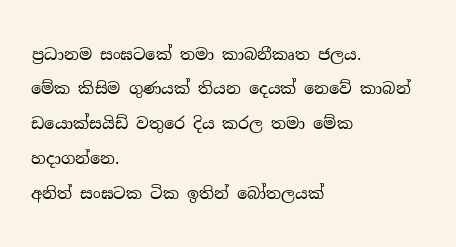ප්‍රධානම සංඝටකේ තමා කාබනීකෘත ජලය.
මේක කිසිම ගුණයක් තියන දෙයක් නෙවේ කාබන් ඩයොක්සයිඩ් වතුරෙ දිය කරල තමා මේක හදාගන්නෙ.
අනිත් සංඝටක ටික ඉතින් බෝතලයක්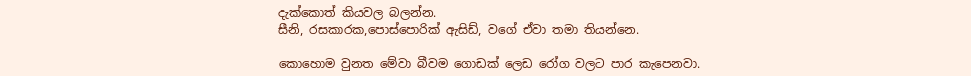දැක්කොත් කියවල බලන්න.
සීනි, රසකාරක,පොස්පොරික් ඇසිඩ්, වගේ ඒවා තමා තියන්නෙ.

කොහොම වුනත මේවා බීවම ගොඩක් ලෙඩ රෝග වලට පාර කැපෙනවා.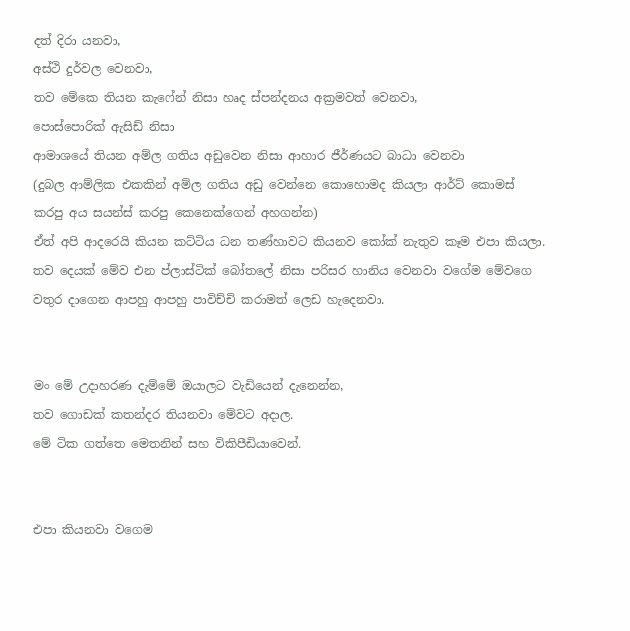දත් දිරා යනවා,
අස්ථි දුර්වල වෙනවා,
තව මේකෙ තියන කැෆේන් නිසා හෘද ස්පන්දනය අක්‍රමවත් වෙනවා,
පොස්පොරික් ඇසිඩ් නිසා
ආමාශයේ තියන අම්ල ගතිය අඩුවෙන නිසා ආහාර ජීර්ණයට බාධා වෙනවා
(දුබල ආම්ලික එකකින් අම්ල ගතිය අඩු වෙන්නෙ කොහොමද කියලා ආර්ට් කොමස් කරපු අය සයන්ස් කරපු කෙනෙක්ගෙන් අහගන්න)
ඒත් අපි ආදරෙයි කියන කට්ටිය ධන තණ්හාවට කියනව කෝක් නැතුව කෑම එපා කියලා.
තව දෙයක් මේව එන ප්ලාස්ටික් බෝතලේ නිසා පරිසර හානිය වෙනවා වගේම මේවගෙ වතුර දාගෙන ආපහු ආපහු පාවිච්චි කරාමත් ලෙඩ හැදෙනවා.


මං මේ උදාහරණ දැම්මේ ඔයාලට වැඩියෙන් දැනෙන්න,
තව ගොඩක් කතන්දර තියනවා මේවට අදාල.
මේ ටික ගත්තෙ මෙතනින් සහ විකිපීඩියාවෙන්.


එපා කියනවා වගෙම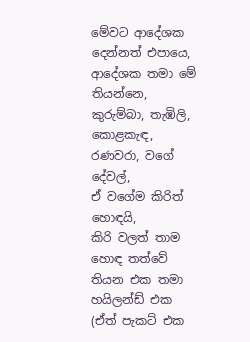මේවට ආදේශක දෙන්නත් එපායෙ,
ආදේශක තමා මේ තියන්නෙ,
කුරුම්බා, තැඹිලි, කොළකැඳ, රණවරා, වගේ දේවල්,
ඒ වගේම කිරිත් හොඳයි,
කිරි වලත් තාම හොඳ තත්වේ තියන එක තමා හයිලන්ඩ් එක (ඒත් පැකට් එක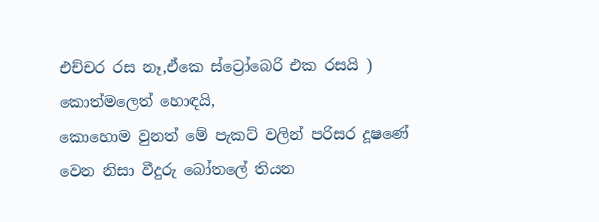එච්චර රස නෑ,ඒකෙ ස්ට්‍රෝබෙරි එක රසයි )
කොත්මලෙත් හොඳයි,
කොහොම වුනත් මේ පැකට් වලින් පරිසර දූෂණේ වෙන නිසා වීදුරු බෝතලේ තියන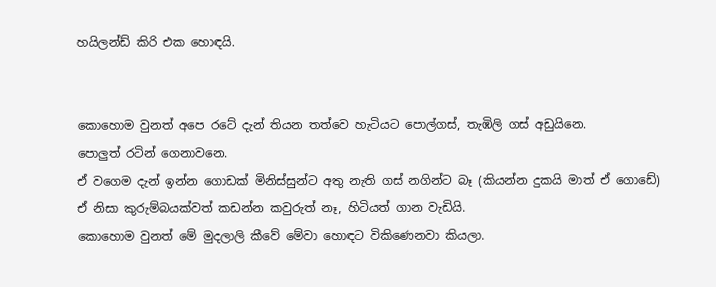හයිලන්ඩ් කිරි එක හොඳයි.


කොහොම වුනත් අපෙ රටේ දැන් තියන තත්වෙ හැටියට පොල්ගස්, තැඹිලි ගස් අඩුයිනෙ.
පොලුත් රටින් ගෙනාවනෙ.
ඒ වගෙම දැන් ඉන්න ගොඩක් මිනිස්සුන්ට අතු නැති ගස් නගින්ට බෑ (කියන්න දුකයි මාත් ඒ ගොඩේ)
ඒ නිසා කුරුම්බයක්වත් කඩන්න කවුරුත් නෑ, හිටියත් ගාන වැඩියි.
කොහොම වුනත් මේ මුදලාලි කීවේ මේවා හොඳට විකිණෙනවා කියලා.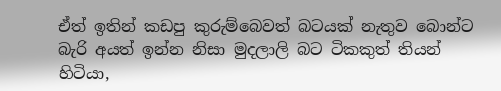ඒත් ඉතින් කඩපු කුරුම්බෙවත් බටයක් නැතුව බොන්ට බැරි අයත් ඉන්න නිසා මුදලාලි බට ටිකකුත් තියන් හිටියා,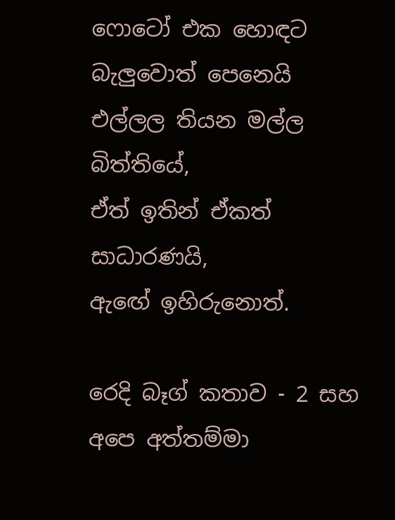ෆොටෝ එක හොඳට බැලුවොත් පෙනෙයි එල්ලල තියන මල්ල බිත්තියේ,
ඒත් ඉතින් ඒකත් සාධාරණයි,
ඇඟේ ඉහිරුනොත්.

රෙදි බෑග් කතාව - 2 සහ අපෙ අත්තම්මා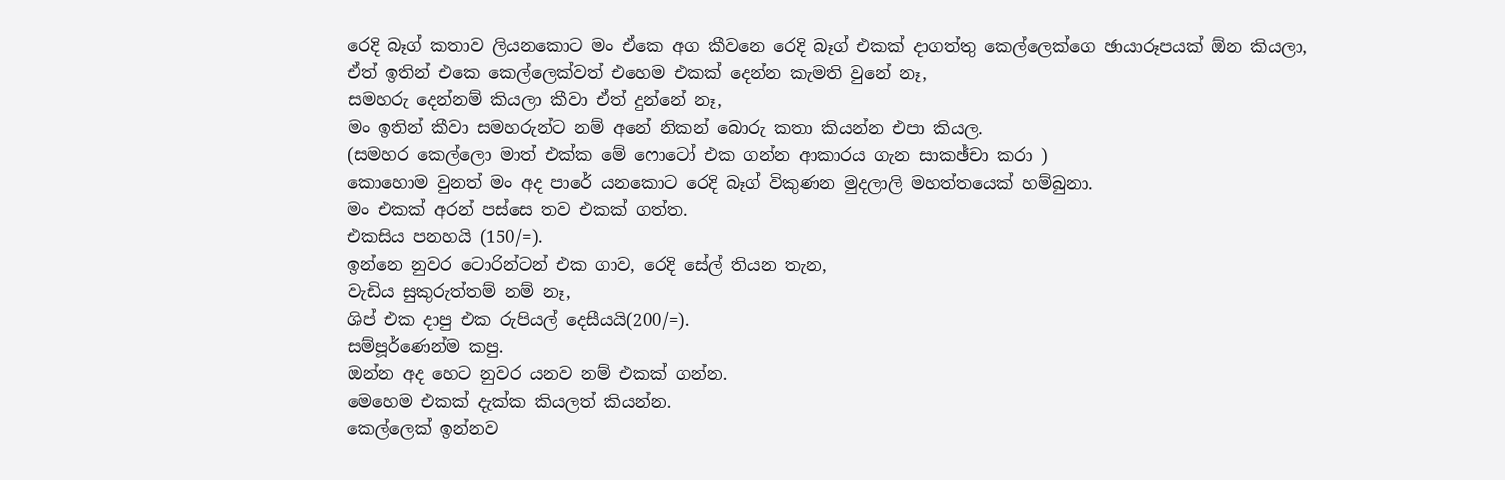රෙදි බෑග් කතාව ලියනකොට මං ඒකෙ අග කීවනෙ රෙදි බෑග් එකක් දාගත්තු කෙල්ලෙක්ගෙ ඡායාරූපයක් ඕන කියලා,
ඒත් ඉතින් එකෙ කෙල්ලෙක්වත් එහෙම එකක් දෙන්න කැමති වුනේ නෑ,
සමහරු දෙන්නම් කියලා කීවා ඒත් දුන්නේ නෑ,
මං ඉතින් කීවා සමහරුන්ට නම් අනේ නිකන් බොරු කතා කියන්න එපා කියල.
(සමහර කෙල්ලො මාත් එක්ක මේ ෆොටෝ එක ගන්න ආකාරය ගැන සාකඡ්චා කරා )
කොහොම වුනත් මං අද පාරේ යනකොට රෙදි බෑග් විකුණන මුදලාලි මහත්තයෙක් හම්බුනා.
මං එකක් අරන් පස්සෙ තව එකක් ගත්ත.
එකසිය පනහයි (150/=).
ඉන්නෙ නුවර ටොරින්ටන් එක ගාව, රෙදි සේල් තියන තැන,
වැඩිය සුකුරුත්තම් නම් නෑ,
ශිප් එක දාපු එක රුපියල් දෙසීයයි(200/=).
සම්පූර්ණෙන්ම කපු.
ඔන්න අද හෙට නුවර යනව නම් එකක් ගන්න.
මෙහෙම එකක් දැක්ක කියලත් කියන්න.
කෙල්ලෙක් ඉන්නව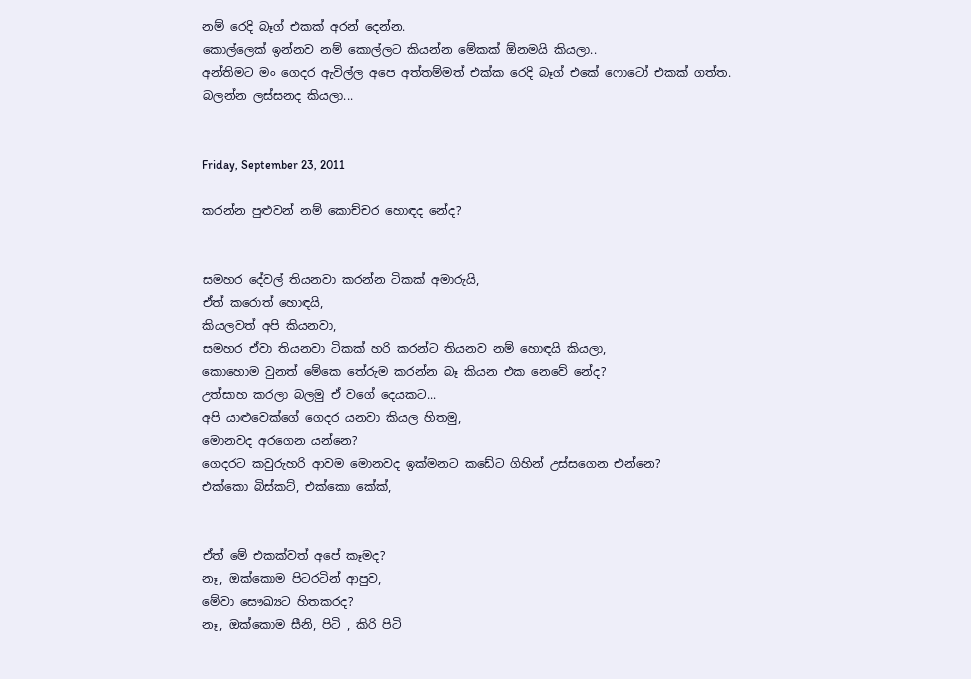නම් රෙදි බෑග් එකක් අරන් දෙන්න.
කොල්ලෙක් ඉන්නව නම් කොල්ලට කියන්න මේකක් ඕනමයි කියලා..
අන්තිමට මං ගෙදර ඇවිල්ල අපෙ අත්තම්මත් එක්ක රෙදි බෑග් එකේ ෆොටෝ එකක් ගත්ත.
බලන්න ලස්සනද කියලා...


Friday, September 23, 2011

කරන්න පුළුවන් නම් කොච්චර හොඳද නේද?


සමහර දේවල් තියනවා කරන්න ටිකක් අමාරුයි,
ඒත් කරොත් හොඳයි,
කියලවත් අපි කියනවා,
සමහර ඒවා තියනවා ටිකක් හරි කරන්ට තියනව නම් හොඳයි කියලා,
කොහොම වුනත් මේකෙ තේරුම කරන්න බෑ කියන එක නෙවේ නේද?
උත්සාහ කරලා බලමු ඒ වගේ දෙයකට...
අපි යාළුවෙක්ගේ ගෙදර යනවා කියල හිතමු,
මොනවද අරගෙන යන්නෙ?
ගෙදරට කවුරුහරි ආවම මොනවද ඉක්මනට කඩේට ගිහින් උස්සගෙන එන්නෙ?
එක්කො බිස්කට්, එක්කො කේක්,


ඒත් මේ එකක්වත් අපේ කෑමද?
නෑ, ඔක්කොම පිටරටින් ආපුව,
මේවා සෞඛ්‍යට හිතකරද?
නෑ, ඔක්කොම සීනි, පිටි , කිරි පිටි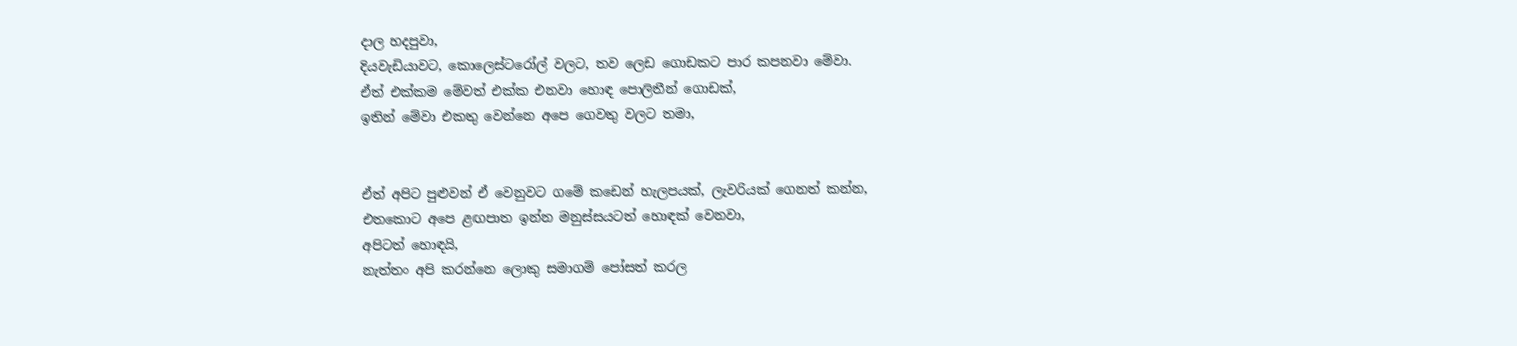දාල හදපුවා,
දියවැඩියාවට, කොලෙස්ටරෝල් වලට, තව ලෙඩ ගොඩකට පාර කපනවා මේවා.
ඒත් එක්කම මේවත් එක්ක එනවා හොඳ පොලිතීන් ගොඩක්,
ඉතින් මේවා එකතු වෙන්නෙ අපෙ ගෙවතු වලට තමා,


ඒත් අපිට පුළුවන් ඒ වෙනුවට ගමේ කඩෙන් හැලපයක්, ලැවරියක් ගෙනත් කන්න,
එතකොට අපෙ ළඟපාත ඉන්න මනුස්සයටත් හොඳක් වෙනවා,
අපිටත් හොඳයි,
නැත්තං අපි කරන්නෙ ලොකු සමාගම් පෝසත් කරල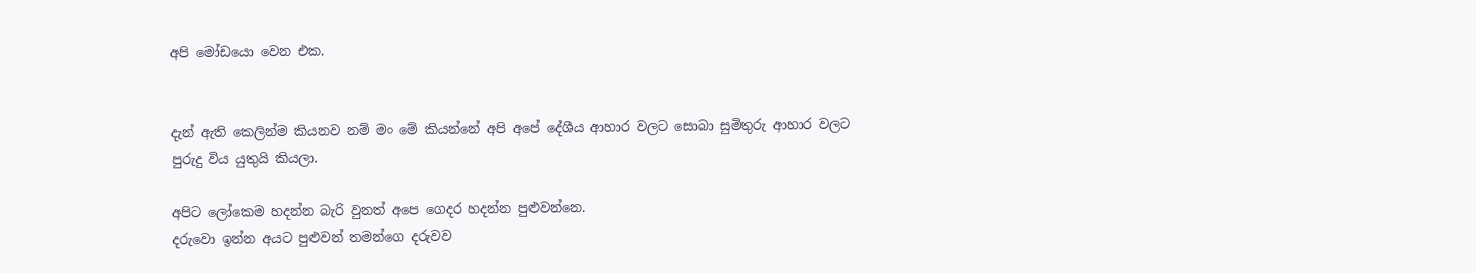අපි මෝඩයො වෙන එක.


දැන් ඇති කෙලින්ම කියනව නම් මං මේ කියන්නේ අපි අපේ දේශීය ආහාර වලට සොබා සුමිතුරු ආහාර වලට පුරුදු විය යුතුයි කියලා.

අපිට ලෝකෙම හදන්න බැරි වුනත් අපෙ ගෙදර හදන්න පුළුවන්නෙ.
දරුවො ඉන්න අයට පුළුවන් තමන්ගෙ දරුවව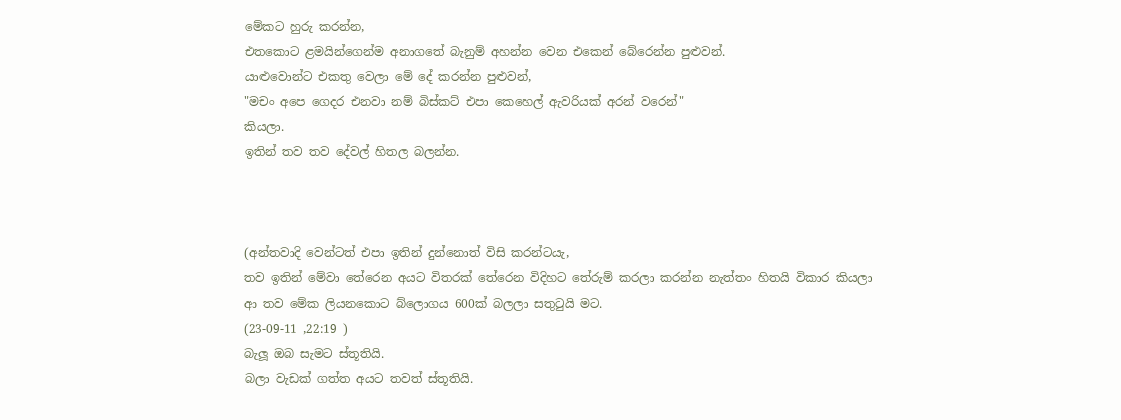මේකට හුරු කරන්න,
එතකොට ළමයින්ගෙන්ම අනාගතේ බැනුම් අහන්න වෙන එකෙන් බේරෙන්න පුළුවන්.
යාළුවොන්ට එකතු වෙලා මේ දේ කරන්න පුළුවන්,
"මචං අපෙ ගෙදර එනවා නම් බිස්කට් එපා කෙහෙල් ඇවරියක් අරන් වරෙන්"
කියලා.
ඉතින් තව තව දේවල් හිතල බලන්න.



(අන්තවාදි වෙන්ටත් එපා ඉතින් දුන්නොත් විසි කරන්ටයැ,
තව ඉතින් මේවා තේරෙන අයට විතරක් තේරෙන විදිහට තේරුම් කරලා කරන්න නැත්තං හිතයි විකාර කියලා
ආ තව මේක ලියනකොට බ්ලොගය 600ක් බලලා සතුටුයි මට.
(23-09-11 ,22:19 )
බැලූ ඔබ සැමට ස්තූතියි.
බලා වැඩක් ගත්ත අයට තවත් ස්තූතියි.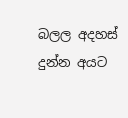බලල අදහස් දුන්න අයට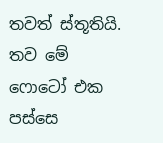තවත් ස්තූතියි.
තව මේ ෆොටෝ එක පස්සෙ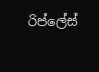රිප්ලේස්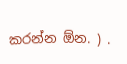කරන්න ඕන. ) .